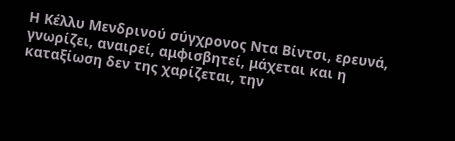Η Κέλλυ Μενδρινού σύγχρονος Nτα Βίντσι, ερευνά, γνωρίζει, αναιρεί, αμφισβητεί, μάχεται και η καταξίωση δεν της χαρίζεται, την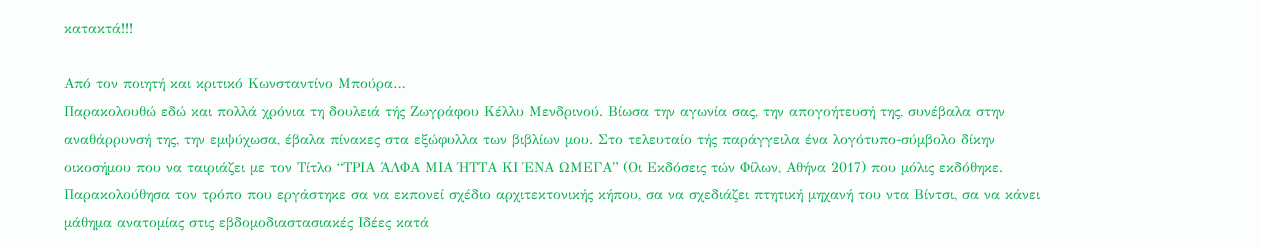κατακτά!!!

Από τον ποιητή και κριτικό Κωνσταντίνο Μπούρα…
Παρακολουθώ εδώ και πολλά χρόνια τη δουλειά τής Ζωγράφου Κέλλυ Μενδρινού. Βίωσα την αγωνία σας, την απογοήτευσή της, συνέβαλα στην αναθάρρυνσή της, την εμψύχωσα, έβαλα πίνακες στα εξώφυλλα των βιβλίων μου. Στο τελευταίο τής παράγγειλα ένα λογότυπο-σύμβολο δίκην οικοσήμου που να ταιριάζει με τον Τίτλο “ΤΡΙΑ ΆΛΦΑ ΜΙΑ ΉΤΤΑ ΚΙ ΈΝΑ ΩΜΕΓΑ” (Οι Εκδόσεις τών Φίλων, Αθήνα 2017) που μόλις εκδόθηκε. Παρακολούθησα τον τρόπο που εργάστηκε σα να εκπονεί σχέδιο αρχιτεκτονικής κήπου, σα να σχεδιάζει πτητική μηχανή του ντα Βίντσι, σα να κάνει μάθημα ανατομίας στις εβδομοδιαστασιακές Ιδέες κατά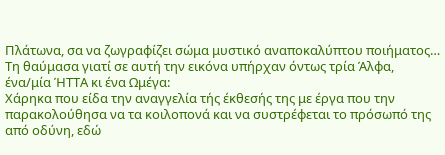Πλάτωνα, σα να ζωγραφίζει σώμα μυστικό αναποκαλύπτου ποιήματος… Τη θαύμασα γιατί σε αυτή την εικόνα υπήρχαν όντως τρία Άλφα, ένα/μία ΉΤΤΑ κι ένα Ωμέγα:
Χάρηκα που είδα την αναγγελία τής έκθεσής της με έργα που την παρακολούθησα να τα κοιλοπονά και να συστρέφεται το πρόσωπό της από οδύνη, εδώ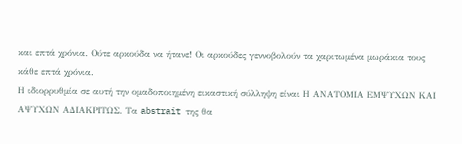και επτά χρόνια. Ούτε αρκούδα να ήτανε! Οι αρκούδες γεννοβολούν τα χαριτωμένα μωράκια τους κάθε επτά χρόνια.
Η ιδιορρυθμία σε αυτή την ομαδοποιημένη εικαστική σύλληψη είναι Η ΑΝΑΤΟΜΙΑ ΕΜΨΥΧΩΝ ΚΑΙ ΑΨΥΧΩΝ ΑΔΙΑΚΡΙΤΩΣ. Τα abstrait της θα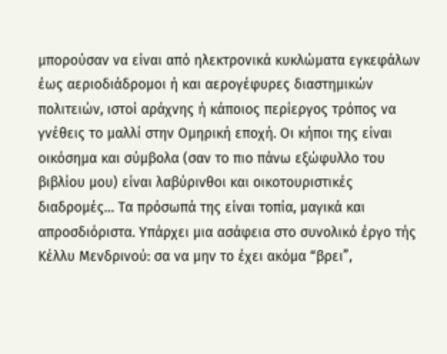μπορούσαν να είναι από ηλεκτρονικά κυκλώματα εγκεφάλων έως αεριοδιάδρομοι ή και αερογέφυρες διαστημικών πολιτειών, ιστοί αράχνης ή κάποιος περίεργος τρόπος να γνέθεις το μαλλί στην Ομηρική εποχή. Οι κήποι της είναι οικόσημα και σύμβολα (σαν το πιο πάνω εξώφυλλο του βιβλίου μου) είναι λαβύρινθοι και οικοτουριστικές διαδρομές… Τα πρόσωπά της είναι τοπία, μαγικά και απροσδιόριστα. Υπάρχει μια ασάφεια στο συνολικό έργο τής Κέλλυ Μενδρινού: σα να μην το έχει ακόμα “βρει”,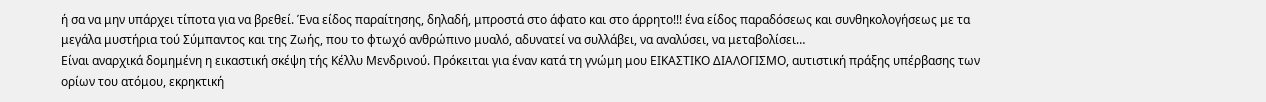ή σα να μην υπάρχει τίποτα για να βρεθεί. Ένα είδος παραίτησης, δηλαδή, μπροστά στο άφατο και στο άρρητο!!! ένα είδος παραδόσεως και συνθηκολογήσεως με τα μεγάλα μυστήρια τού Σύμπαντος και της Ζωής, που το φτωχό ανθρώπινο μυαλό, αδυνατεί να συλλάβει, να αναλύσει, να μεταβολίσει…
Είναι αναρχικά δομημένη η εικαστική σκέψη τής Κέλλυ Μενδρινού. Πρόκειται για έναν κατά τη γνώμη μου ΕΙΚΑΣΤΙΚΟ ΔΙΑΛΟΓΙΣΜΟ, αυτιστική πράξης υπέρβασης των ορίων του ατόμου, εκρηκτική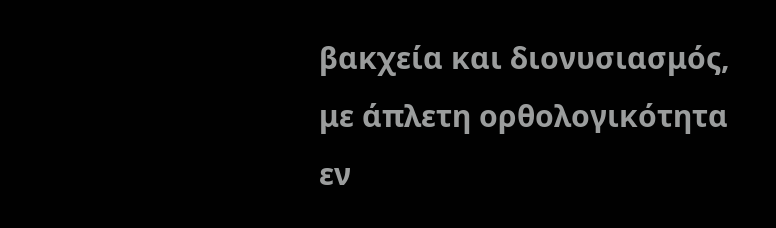βακχεία και διονυσιασμός, με άπλετη ορθολογικότητα εν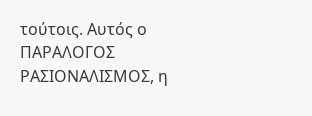τούτοις. Αυτός ο ΠΑΡΑΛΟΓΟΣ ΡΑΣΙΟΝΑΛΙΣΜΟΣ, η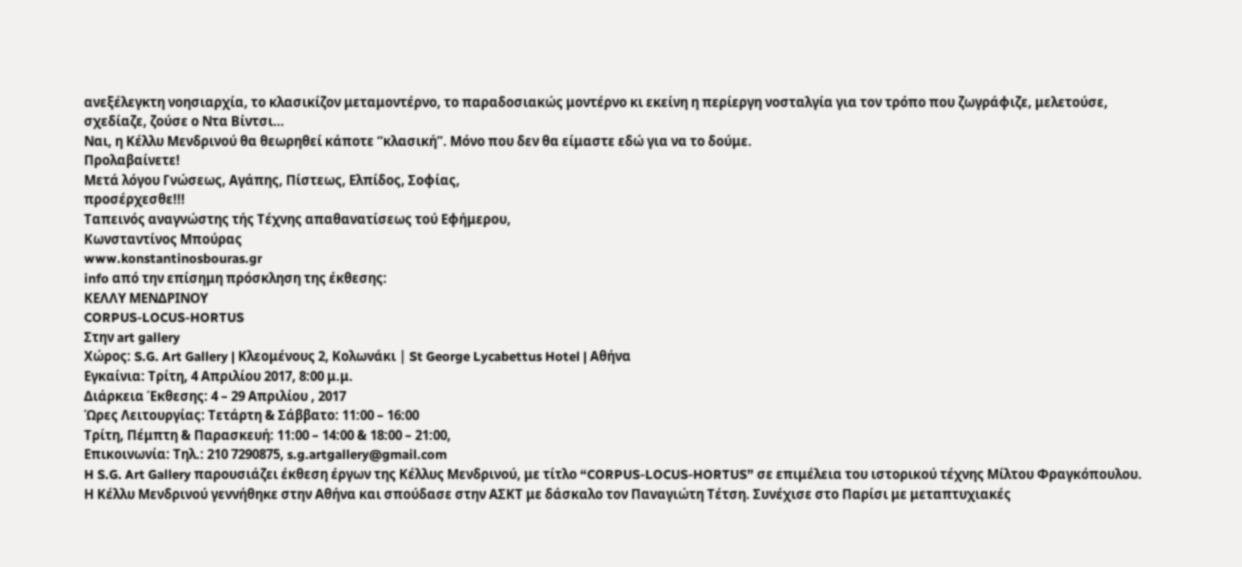ανεξέλεγκτη νοησιαρχία, το κλασικίζον μεταμοντέρνο, το παραδοσιακώς μοντέρνο κι εκείνη η περίεργη νοσταλγία για τον τρόπο που ζωγράφιζε, μελετούσε, σχεδίαζε, ζούσε ο Ντα Βίντσι…
Ναι, η Κέλλυ Μενδρινού θα θεωρηθεί κάποτε “κλασική”. Μόνο που δεν θα είμαστε εδώ για να το δούμε.
Προλαβαίνετε!
Μετά λόγου Γνώσεως, Αγάπης, Πίστεως, Ελπίδος, Σοφίας,
προσέρχεσθε!!!
Ταπεινός αναγνώστης τής Τέχνης απαθανατίσεως τού Εφήμερου,
Κωνσταντίνος Μπούρας
www.konstantinosbouras.gr
info από την επίσημη πρόσκληση της έκθεσης:
ΚΕΛΛΥ ΜΕΝΔΡΙΝΟΥ
CORPUS-LOCUS-HORTUS
Στην art gallery
Χώρος: S.G. Art Gallery | Κλεομένους 2, Κολωνάκι | St George Lycabettus Hotel | Αθήνα
Εγκαίνια: Τρίτη, 4 Απριλίου 2017, 8:00 μ.μ.
Διάρκεια Έκθεσης: 4 – 29 Απριλίου , 2017
Ώρες Λειτουργίας: Τετάρτη & Σάββατο: 11:00 – 16:00
Τρίτη, Πέμπτη & Παρασκευή: 11:00 – 14:00 & 18:00 – 21:00,
Επικοινωνία: Τηλ.: 210 7290875, s.g.artgallery@gmail.com
H S.G. Art Gallery παρουσιάζει έκθεση έργων της Κέλλυς Μενδρινού, με τίτλο “CORPUS-LOCUS-HORTUS” σε επιμέλεια του ιστορικού τέχνης Μίλτου Φραγκόπουλου.
Η Κέλλυ Μενδρινού γεννήθηκε στην Αθήνα και σπούδασε στην ΑΣΚΤ με δάσκαλο τον Παναγιώτη Τέτση. Συνέχισε στο Παρίσι με μεταπτυχιακές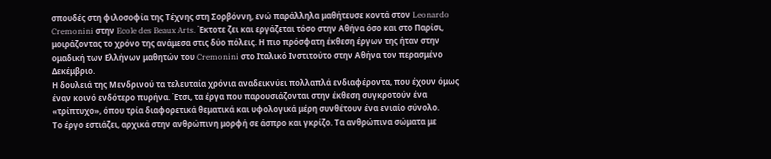σπουδές στη φιλοσοφία της Τέχνης στη Σορβόννη, ενώ παράλληλα μαθήτευσε κοντά στον Leonardo Cremonini στην Ecole des Beaux Arts. Έκτοτε ζει και εργάζεται τόσο στην Αθήνα όσο και στο Παρίσι, μοιράζοντας το χρόνο της ανάμεσα στις δύο πόλεις. Η πιο πρόσφατη έκθεση έργων της ήταν στην ομαδική των Ελλήνων μαθητών του Cremonini στο Ιταλικό Ινστιτούτο στην Αθήνα τον περασμένο Δεκέμβριο.
Η δουλειά της Μενδρινού τα τελευταία χρόνια αναδεικνύει πολλαπλά ενδιαφέροντα, που έχουν όμως έναν κοινό ενδότερο πυρήνα. Έτσι, τα έργα που παρουσιάζονται στην έκθεση συγκροτούν ένα «τρίπτυχο», όπου τρία διαφορετικά θεματικά και υφολογικά μέρη συνθέτουν ένα ενιαίο σύνολο.
Το έργο εστιάζει, αρχικά στην ανθρώπινη μορφή σε άσπρο και γκρίζο. Τα ανθρώπινα σώματα με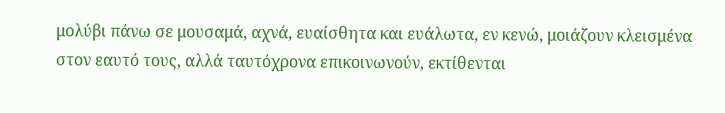μολύβι πάνω σε μουσαμά, αχνά, ευαίσθητα και ευάλωτα, εν κενώ, μοιάζουν κλεισμένα στον εαυτό τους, αλλά ταυτόχρονα επικοινωνούν, εκτίθενται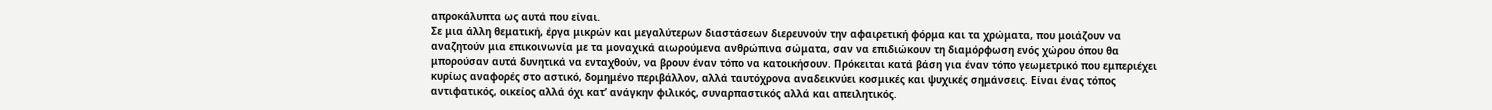απροκάλυπτα ως αυτά που είναι.
Σε μια άλλη θεματική, έργα μικρών και μεγαλύτερων διαστάσεων διερευνούν την αφαιρετική φόρμα και τα χρώματα, που μοιάζουν να αναζητούν μια επικοινωνία με τα μοναχικά αιωρούμενα ανθρώπινα σώματα, σαν να επιδιώκουν τη διαμόρφωση ενός χώρου όπου θα μπορούσαν αυτά δυνητικά να ενταχθούν, να βρουν έναν τόπο να κατοικήσουν. Πρόκειται κατά βάση για έναν τόπο γεωμετρικό που εμπεριέχει κυρίως αναφορές στο αστικό, δομημένο περιβάλλον, αλλά ταυτόχρονα αναδεικνύει κοσμικές και ψυχικές σημάνσεις. Είναι ένας τόπος αντιφατικός, οικείος αλλά όχι κατ’ ανάγκην φιλικός, συναρπαστικός αλλά και απειλητικός.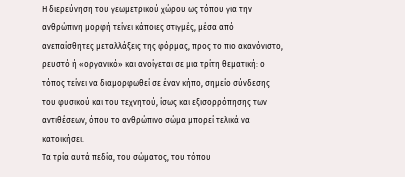Η διερεύνηση του γεωμετρικού χώρου ως τόπου για την ανθρώπινη μορφή τείνει κάποιες στιγμές, μέσα από ανεπαίσθητες μεταλλάξεις της φόρμας, προς το πιο ακανόνιστο, ρευστό ή «οργανικό» και ανοίγεται σε μια τρίτη θεματική: ο τόπος τείνει να διαμορφωθεί σε έναν κήπο, σημείο σύνδεσης του φυσικού και του τεχνητού, ίσως και εξισορρόπησης των αντιθέσεων, όπου το ανθρώπινο σώμα μπορεί τελικά να κατοικήσει.
Τα τρία αυτά πεδία, του σώματος, του τόπου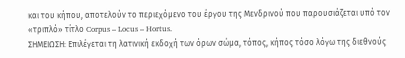και του κήπου, αποτελούν το περιεχόμενο του έργου της Μενδρινού που παρουσιάζεται υπό τον «τριπλό» τίτλο Corpus – Locus – Hortus.
ΣΗΜΕΙΩΣΗ: Επιλέγεται τη λατινική εκδοχή των όρων σώμα, τόπος, κήπος τόσο λόγω της διεθνούς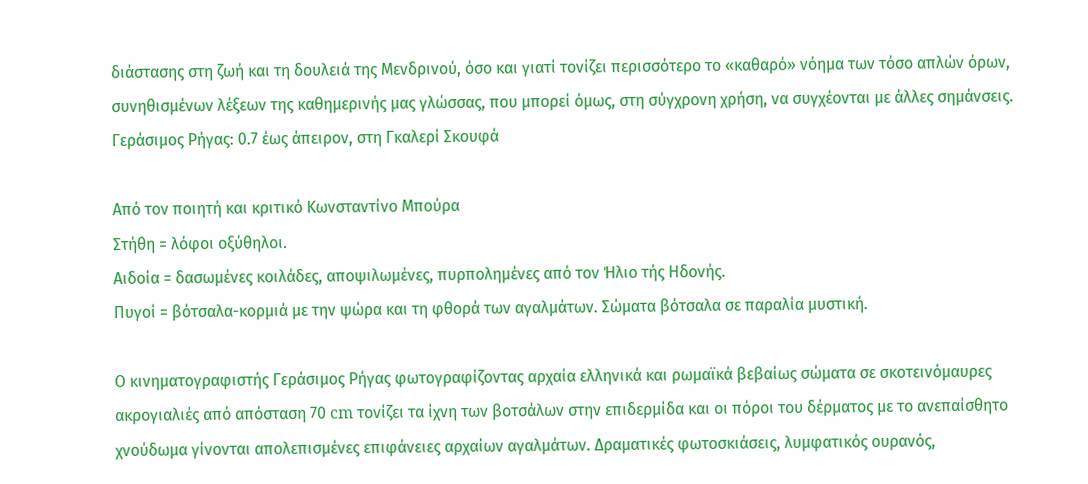διάστασης στη ζωή και τη δουλειά της Μενδρινού, όσο και γιατί τονίζει περισσότερο το «καθαρό» νόημα των τόσο απλών όρων, συνηθισμένων λέξεων της καθημερινής μας γλώσσας, που μπορεί όμως, στη σύγχρονη χρήση, να συγχέονται με άλλες σημάνσεις.
Γεράσιμος Ρήγας: 0.7 έως άπειρον, στη Γκαλερί Σκουφά

Από τον ποιητή και κριτικό Κωνσταντίνο Μπούρα
Στήθη = λόφοι οξύθηλοι.
Αιδοία = δασωμένες κοιλάδες, αποψιλωμένες, πυρπολημένες από τον Ήλιο τής Ηδονής.
Πυγοί = βότσαλα-κορμιά με την ψώρα και τη φθορά των αγαλμάτων. Σώματα βότσαλα σε παραλία μυστική.

Ο κινηματογραφιστής Γεράσιμος Ρήγας φωτογραφίζοντας αρχαία ελληνικά και ρωμαϊκά βεβαίως σώματα σε σκοτεινόμαυρες ακρογιαλιές από απόσταση 70 cm τονίζει τα ίχνη των βοτσάλων στην επιδερμίδα και οι πόροι του δέρματος με το ανεπαίσθητο χνούδωμα γίνονται απολεπισμένες επιφάνειες αρχαίων αγαλμάτων. Δραματικές φωτοσκιάσεις, λυμφατικός ουρανός,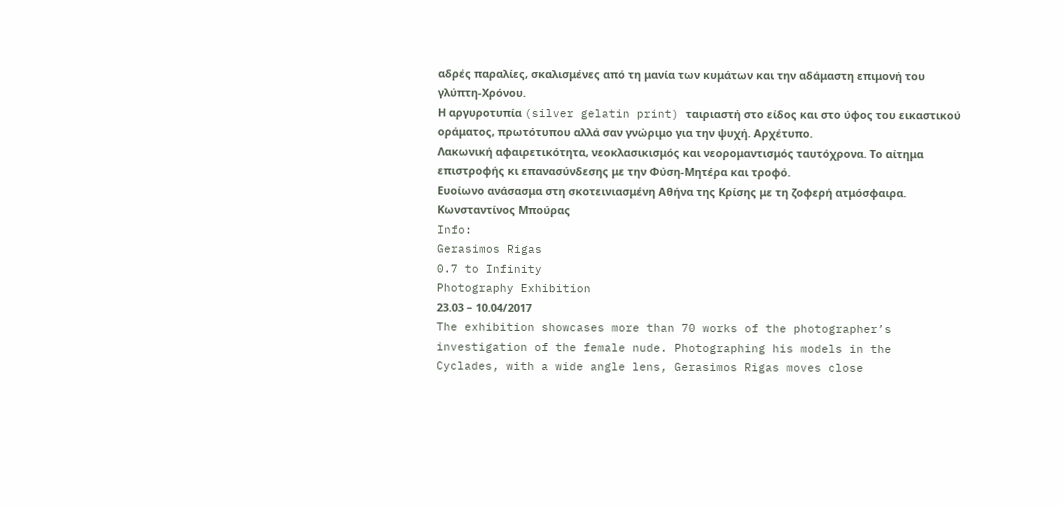αδρές παραλίες, σκαλισμένες από τη μανία των κυμάτων και την αδάμαστη επιμονή του γλύπτη-Χρόνου.
Η αργυροτυπία (silver gelatin print) ταιριαστή στο είδος και στο ύφος του εικαστικού οράματος, πρωτότυπου αλλά σαν γνώριμο για την ψυχή. Αρχέτυπο.
Λακωνική αφαιρετικότητα, νεοκλασικισμός και νεορομαντισμός ταυτόχρονα. Το αίτημα επιστροφής κι επανασύνδεσης με την Φύση-Μητέρα και τροφό.
Ευοίωνο ανάσασμα στη σκοτεινιασμένη Αθήνα της Κρίσης με τη ζοφερή ατμόσφαιρα.
Κωνσταντίνος Μπούρας
Info:
Gerasimos Rigas
0.7 to Infinity
Photography Exhibition
23.03 – 10.04/2017
The exhibition showcases more than 70 works of the photographer’s investigation of the female nude. Photographing his models in the Cyclades, with a wide angle lens, Gerasimos Rigas moves close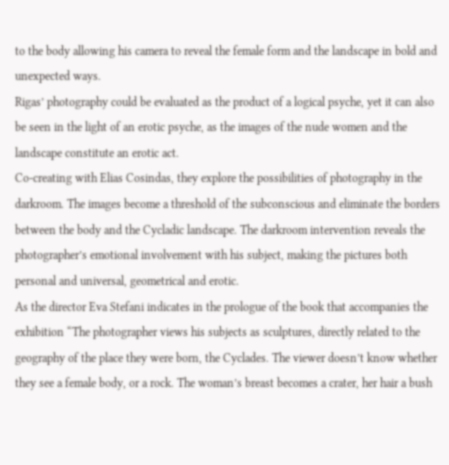to the body allowing his camera to reveal the female form and the landscape in bold and unexpected ways.
Rigas’ photography could be evaluated as the product of a logical psyche, yet it can also be seen in the light of an erotic psyche, as the images of the nude women and the landscape constitute an erotic act.
Co-creating with Elias Cosindas, they explore the possibilities of photography in the darkroom. The images become a threshold of the subconscious and eliminate the borders between the body and the Cycladic landscape. The darkroom intervention reveals the photographer’s emotional involvement with his subject, making the pictures both personal and universal, geometrical and erotic.
As the director Eva Stefani indicates in the prologue of the book that accompanies the exhibition “The photographer views his subjects as sculptures, directly related to the geography of the place they were born, the Cyclades. The viewer doesn’t know whether they see a female body, or a rock. The woman’s breast becomes a crater, her hair a bush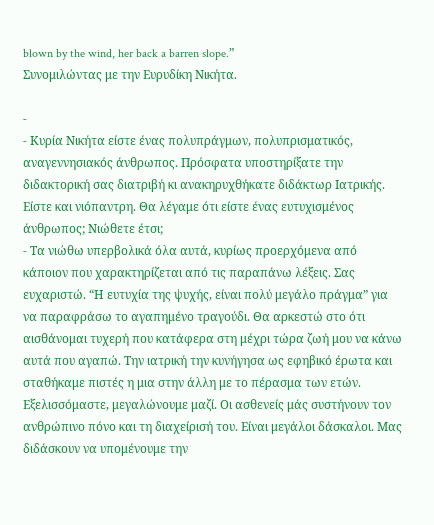blown by the wind, her back a barren slope.”
Συνομιλώντας με την Ευρυδίκη Νικήτα.

-
- Κυρία Νικήτα είστε ένας πολυπράγμων, πολυπρισματικός, αναγεννησιακός άνθρωπος. Πρόσφατα υποστηρίξατε την διδακτορική σας διατριβή κι ανακηρυχθήκατε διδάκτωρ Ιατρικής. Είστε και νιόπαντρη. Θα λέγαμε ότι είστε ένας ευτυχισμένος άνθρωπος; Νιώθετε έτσι;
- Τα νιώθω υπερβολικά όλα αυτά, κυρίως προερχόμενα από κάποιον που χαρακτηρίζεται από τις παραπάνω λέξεις. Σας ευχαριστώ. “Η ευτυχία της ψυχής, είναι πολύ μεγάλο πράγμα” για να παραφράσω το αγαπημένο τραγούδι. Θα αρκεστώ στο ότι αισθάνομαι τυχερή που κατάφερα στη μέχρι τώρα ζωή μου να κάνω αυτά που αγαπώ. Την ιατρική την κυνήγησα ως εφηβικό έρωτα και σταθήκαμε πιστές η μια στην άλλη με το πέρασμα των ετών. Εξελισσόμαστε, μεγαλώνουμε μαζί. Οι ασθενείς μάς συστήνουν τον ανθρώπινο πόνο και τη διαχείρισή του. Είναι μεγάλοι δάσκαλοι. Μας διδάσκουν να υπομένουμε την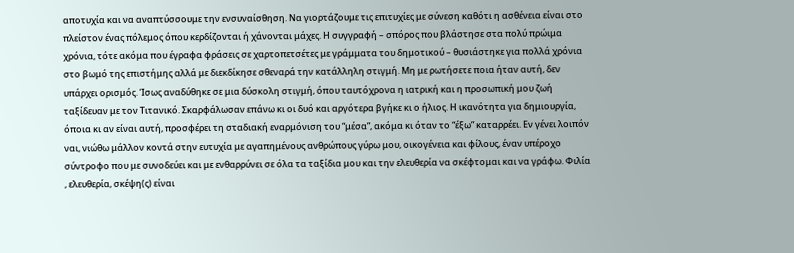αποτυχία και να αναπτύσσουμε την ενσυναίσθηση. Να γιορτάζουμε τις επιτυχίες με σύνεση καθότι η ασθένεια είναι στο πλείστον ένας πόλεμος όπου κερδίζονται ή χάνονται μάχες. Η συγγραφή – σπόρος που βλάστησε στα πολύ πρώιμα χρόνια, τότε ακόμα που έγραφα φράσεις σε χαρτοπετσέτες με γράμματα του δημοτικού – θυσιάστηκε για πολλά χρόνια στο βωμό της επιστήμης αλλά με διεκδίκησε σθεναρά την κατάλληλη στιγμή. Μη με ρωτήσετε ποια ήταν αυτή, δεν υπάρχει ορισμός. Ίσως αναδύθηκε σε μια δύσκολη στιγμή, όπου ταυτόχρονα η ιατρική και η προσωπική μου ζωή ταξίδευαν με τον Τιτανικό. Σκαρφάλωσαν επάνω κι οι δυό και αργότερα βγήκε κι ο ήλιος. Η ικανότητα για δημιουργία, όποια κι αν είναι αυτή, προσφέρει τη σταδιακή εναρμόνιση του “μέσα”, ακόμα κι όταν το “έξω” καταρρέει. Εν γένει λοιπόν ναι, νιώθω μάλλον κοντά στην ευτυχία με αγαπημένους ανθρώπους γύρω μου, οικογένεια και φίλους, έναν υπέροχο σύντροφο που με συνοδεύει και με ενθαρρύνει σε όλα τα ταξίδια μου και την ελευθερία να σκέφτομαι και να γράφω. Φιλία , ελευθερία, σκέψη(ς) είναι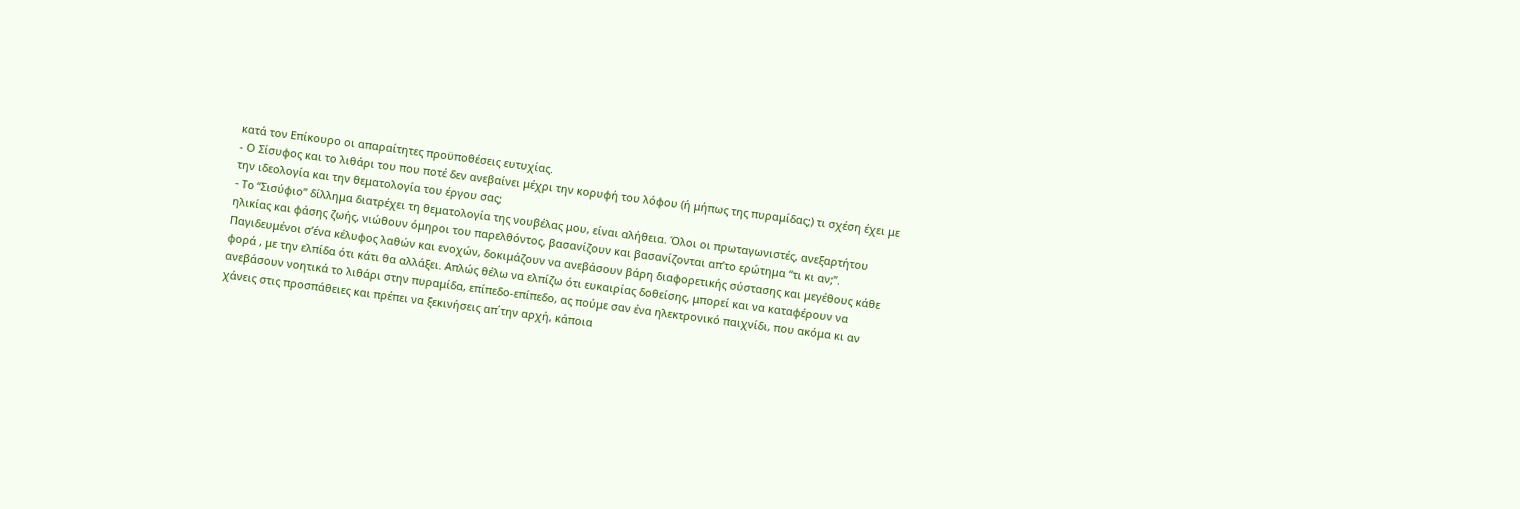κατά τον Επίκουρο οι απαραίτητες προϋποθέσεις ευτυχίας.
- Ο Σίσυφος και το λιθάρι του που ποτέ δεν ανεβαίνει μέχρι την κορυφή του λόφου (ή μήπως της πυραμίδας;) τι σχέση έχει με την ιδεολογία και την θεματολογία του έργου σας;
- To “Σισύφιο” δίλλημα διατρέχει τη θεματολογία της νουβέλας μου, είναι αλήθεια. Όλοι οι πρωταγωνιστές, ανεξαρτήτου ηλικίας και φάσης ζωής, νιώθουν όμηροι του παρελθόντος, βασανίζουν και βασανίζονται απ’το ερώτημα “τι κι αν;”. Παγιδευμένοι σ’ένα κέλυφος λαθών και ενοχών, δοκιμάζουν να ανεβάσουν βάρη διαφορετικής σύστασης και μεγέθους κάθε φορά , με την ελπίδα ότι κάτι θα αλλάξει. Απλώς θέλω να ελπίζω ότι ευκαιρίας δοθείσης, μπορεί και να καταφέρουν να ανεβάσουν νοητικά το λιθάρι στην πυραμίδα, επίπεδο-επίπεδο, ας πούμε σαν ένα ηλεκτρονικό παιχνίδι, που ακόμα κι αν χάνεις στις προσπάθειες και πρέπει να ξεκινήσεις απ΄την αρχή, κάποια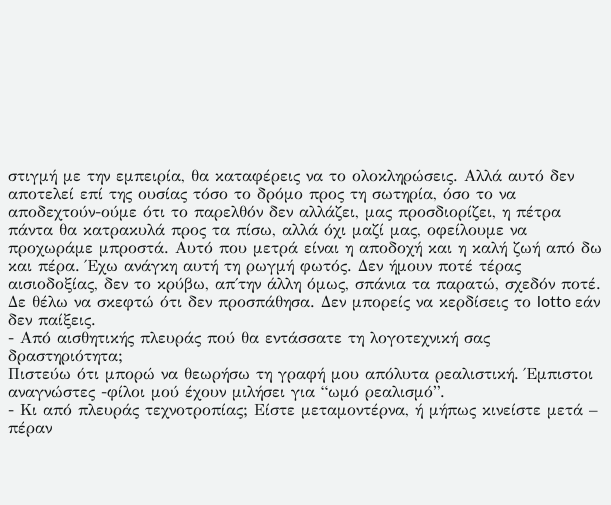στιγμή με την εμπειρία, θα καταφέρεις να το ολοκληρώσεις. Αλλά αυτό δεν αποτελεί επί της ουσίας τόσο το δρόμο προς τη σωτηρία, όσο το να αποδεχτούν-ούμε ότι το παρελθόν δεν αλλάζει, μας προσδιορίζει, η πέτρα πάντα θα κατρακυλά προς τα πίσω, αλλά όχι μαζί μας, οφείλουμε να προχωράμε μπροστά. Αυτό που μετρά είναι η αποδοχή και η καλή ζωή από δω και πέρα. Έχω ανάγκη αυτή τη ρωγμή φωτός. Δεν ήμουν ποτέ τέρας αισιοδοξίας, δεν το κρύβω, απ΄την άλλη όμως, σπάνια τα παρατώ, σχεδόν ποτέ. Δε θέλω να σκεφτώ ότι δεν προσπάθησα. Δεν μπορείς να κερδίσεις το lotto εάν δεν παίξεις.
- Από αισθητικής πλευράς πού θα εντάσσατε τη λογοτεχνική σας δραστηριότητα;
Πιστεύω ότι μπορώ να θεωρήσω τη γραφή μου απόλυτα ρεαλιστική. Έμπιστοι αναγνώστες -φίλοι μού έχουν μιλήσει για “ωμό ρεαλισμό”.
- Κι από πλευράς τεχνοτροπίας; Είστε μεταμοντέρνα, ή μήπως κινείστε μετά – πέραν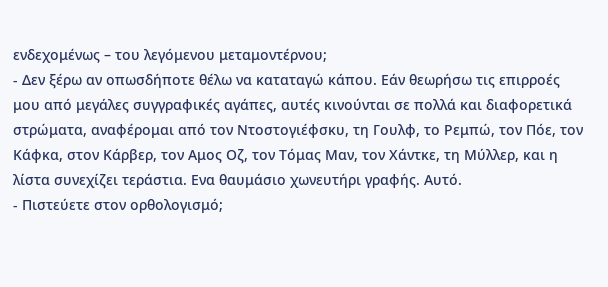ενδεχομένως – του λεγόμενου μεταμοντέρνου;
- Δεν ξέρω αν οπωσδήποτε θέλω να καταταγώ κάπου. Εάν θεωρήσω τις επιρροές μου από μεγάλες συγγραφικές αγάπες, αυτές κινούνται σε πολλά και διαφορετικά στρώματα, αναφέρομαι από τον Ντοστογιέφσκυ, τη Γουλφ, το Ρεμπώ, τον Πόε, τον Κάφκα, στον Κάρβερ, τον Αμος Οζ, τον Τόμας Μαν, τον Χάντκε, τη Μύλλερ, και η λίστα συνεχίζει τεράστια. Ενα θαυμάσιο χωνευτήρι γραφής. Αυτό.
- Πιστεύετε στον ορθολογισμό;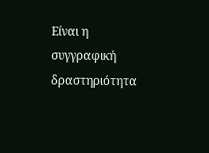Είναι η συγγραφική δραστηριότητα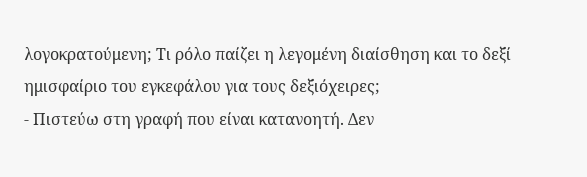λογοκρατούμενη; Τι ρόλο παίζει η λεγομένη διαίσθηση και το δεξί ημισφαίριο του εγκεφάλου για τους δεξιόχειρες;
- Πιστεύω στη γραφή που είναι κατανοητή. Δεν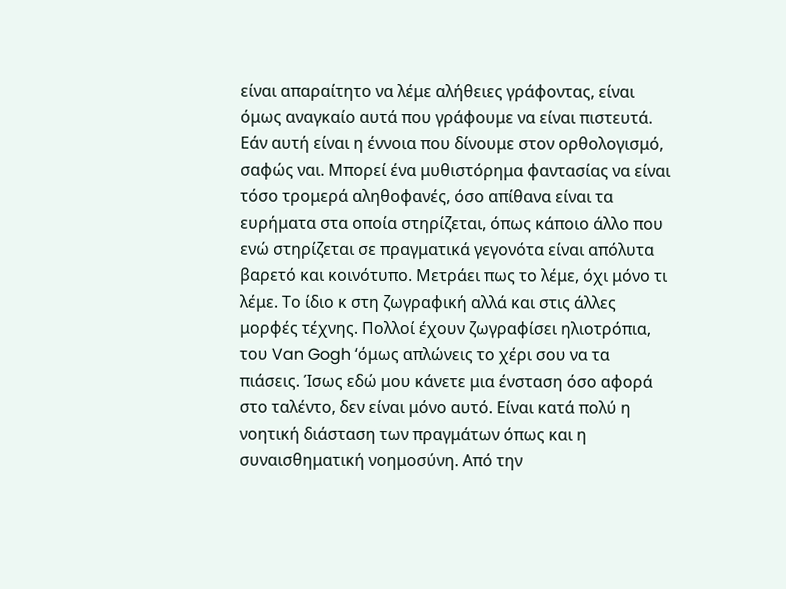είναι απαραίτητο να λέμε αλήθειες γράφοντας, είναι όμως αναγκαίο αυτά που γράφουμε να είναι πιστευτά. Εάν αυτή είναι η έννοια που δίνουμε στον ορθολογισμό, σαφώς ναι. Μπορεί ένα μυθιστόρημα φαντασίας να είναι τόσο τρομερά αληθοφανές, όσο απίθανα είναι τα ευρήματα στα οποία στηρίζεται, όπως κάποιο άλλο που ενώ στηρίζεται σε πραγματικά γεγονότα είναι απόλυτα βαρετό και κοινότυπο. Μετράει πως το λέμε, όχι μόνο τι λέμε. Το ίδιο κ στη ζωγραφική αλλά και στις άλλες μορφές τέχνης. Πολλοί έχουν ζωγραφίσει ηλιοτρόπια, του Van Gogh ‘όμως απλώνεις το χέρι σου να τα πιάσεις. Ίσως εδώ μου κάνετε μια ένσταση όσο αφορά στο ταλέντο, δεν είναι μόνο αυτό. Είναι κατά πολύ η νοητική διάσταση των πραγμάτων όπως και η συναισθηματική νοημοσύνη. Από την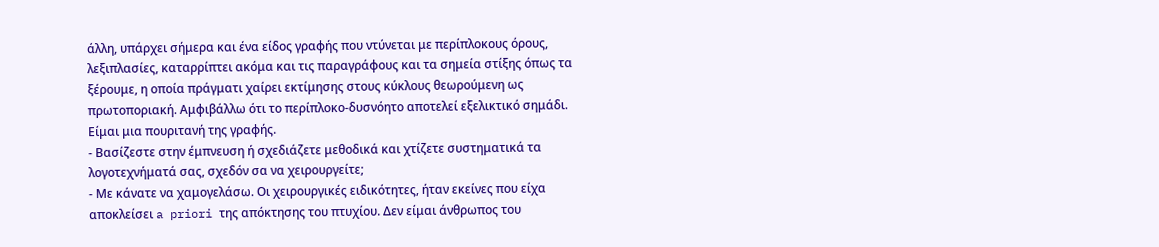άλλη, υπάρχει σήμερα και ένα είδος γραφής που ντύνεται με περίπλοκους όρους, λεξιπλασίες, καταρρίπτει ακόμα και τις παραγράφους και τα σημεία στίξης όπως τα ξέρουμε, η οποία πράγματι χαίρει εκτίμησης στους κύκλους θεωρούμενη ως πρωτοποριακή. Αμφιβάλλω ότι το περίπλοκο-δυσνόητο αποτελεί εξελικτικό σημάδι. Είμαι μια πουριτανή της γραφής.
- Βασίζεστε στην έμπνευση ή σχεδιάζετε μεθοδικά και χτίζετε συστηματικά τα λογοτεχνήματά σας, σχεδόν σα να χειρουργείτε;
- Με κάνατε να χαμογελάσω. Οι χειρουργικές ειδικότητες, ήταν εκείνες που είχα αποκλείσει a priori της απόκτησης του πτυχίου. Δεν είμαι άνθρωπος του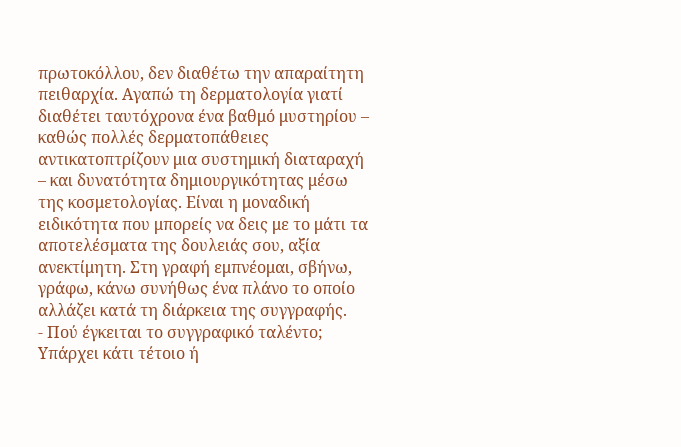πρωτοκόλλου, δεν διαθέτω την απαραίτητη πειθαρχία. Αγαπώ τη δερματολογία γιατί διαθέτει ταυτόχρονα ένα βαθμό μυστηρίου – καθώς πολλές δερματοπάθειες αντικατοπτρίζουν μια συστημική διαταραχή – και δυνατότητα δημιουργικότητας μέσω της κοσμετολογίας. Είναι η μοναδική ειδικότητα που μπορείς να δεις με το μάτι τα αποτελέσματα της δουλειάς σου, αξία ανεκτίμητη. Στη γραφή εμπνέομαι, σβήνω, γράφω, κάνω συνήθως ένα πλάνο το οποίο αλλάζει κατά τη διάρκεια της συγγραφής.
- Πού έγκειται το συγγραφικό ταλέντο; Υπάρχει κάτι τέτοιο ή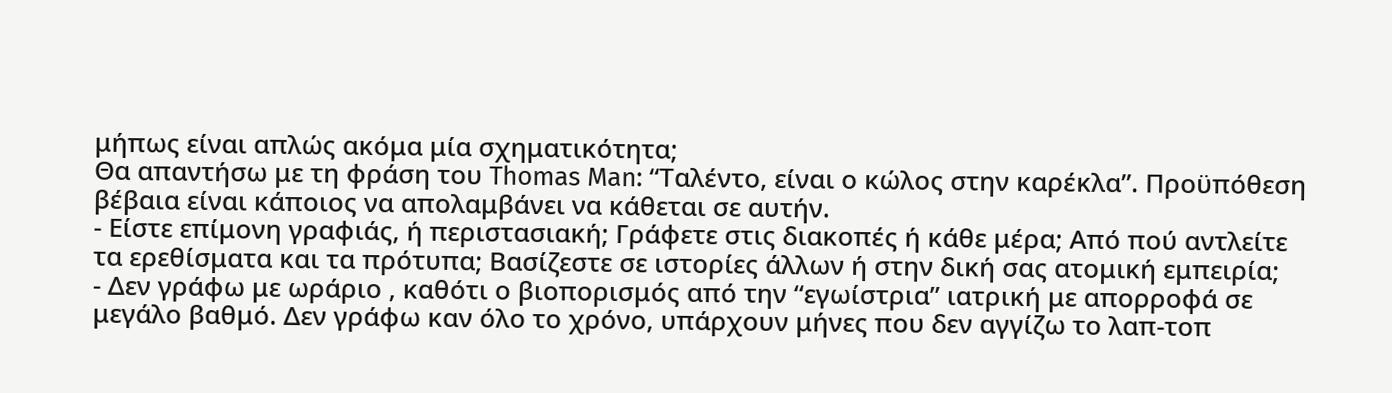μήπως είναι απλώς ακόμα μία σχηματικότητα;
Θα απαντήσω με τη φράση του Thomas Man: “Ταλέντο, είναι ο κώλος στην καρέκλα”. Προϋπόθεση βέβαια είναι κάποιος να απολαμβάνει να κάθεται σε αυτήν.
- Είστε επίμονη γραφιάς, ή περιστασιακή; Γράφετε στις διακοπές ή κάθε μέρα; Από πού αντλείτε τα ερεθίσματα και τα πρότυπα; Βασίζεστε σε ιστορίες άλλων ή στην δική σας ατομική εμπειρία;
- Δεν γράφω με ωράριο , καθότι ο βιοπορισμός από την “εγωίστρια” ιατρική με απορροφά σε μεγάλο βαθμό. Δεν γράφω καν όλο το χρόνο, υπάρχουν μήνες που δεν αγγίζω το λαπ-τοπ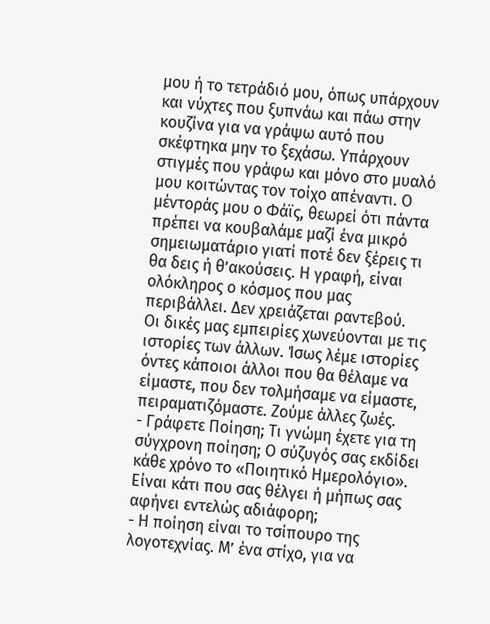μου ή το τετράδιό μου, όπως υπάρχουν και νύχτες που ξυπνάω και πάω στην κουζίνα για να γράψω αυτό που σκέφτηκα μην το ξεχάσω. Υπάρχουν στιγμές που γράφω και μόνο στο μυαλό μου κοιτώντας τον τοίχο απέναντι. Ο μέντοράς μου ο Φάϊς, θεωρεί ότι πάντα πρέπει να κουβαλάμε μαζί ένα μικρό σημειωματάριο γιατί ποτέ δεν ξέρεις τι θα δεις ή θ’ακούσεις. Η γραφή, είναι ολόκληρος ο κόσμος που μας περιβάλλει. Δεν χρειάζεται ραντεβού.
Οι δικές μας εμπειρίες χωνεύονται με τις ιστορίες των άλλων. Ίσως λέμε ιστορίες όντες κάποιοι άλλοι που θα θέλαμε να είμαστε, που δεν τολμήσαμε να είμαστε, πειραματιζόμαστε. Ζούμε άλλες ζωές.
- Γράφετε Ποίηση; Τι γνώμη έχετε για τη σύγχρονη ποίηση; Ο σύζυγός σας εκδίδει κάθε χρόνο το «Ποιητικό Ημερολόγιο». Είναι κάτι που σας θέλγει ή μήπως σας αφήνει εντελώς αδιάφορη;
- Η ποίηση είναι το τσίπουρο της λογοτεχνίας. Μ’ ένα στίχο, για να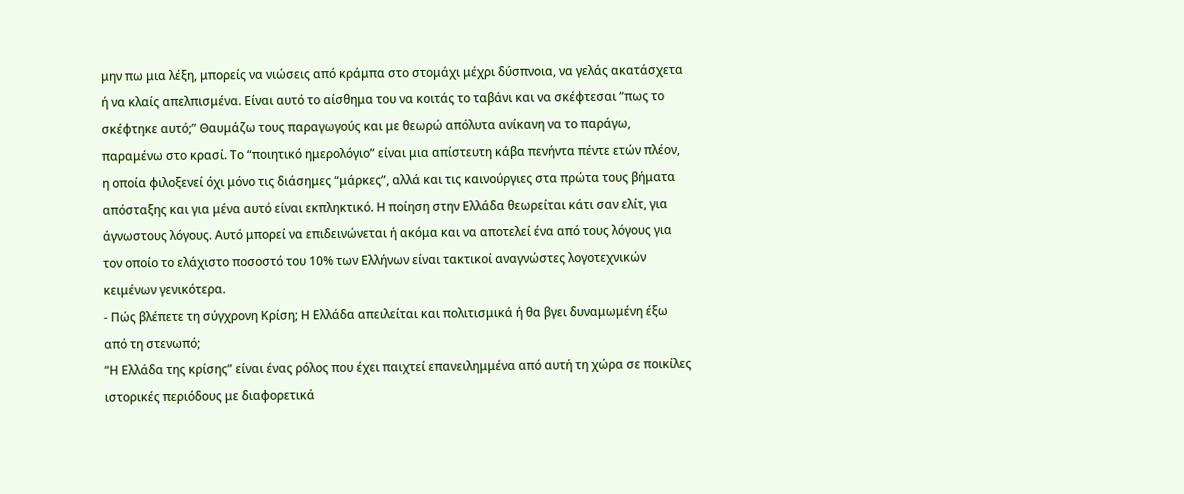μην πω μια λέξη, μπορείς να νιώσεις από κράμπα στο στομάχι μέχρι δύσπνοια, να γελάς ακατάσχετα ή να κλαίς απελπισμένα. Είναι αυτό το αίσθημα του να κοιτάς το ταβάνι και να σκέφτεσαι “πως το σκέφτηκε αυτό;” Θαυμάζω τους παραγωγούς και με θεωρώ απόλυτα ανίκανη να το παράγω, παραμένω στο κρασί. Το “ποιητικό ημερολόγιο” είναι μια απίστευτη κάβα πενήντα πέντε ετών πλέον, η οποία φιλοξενεί όχι μόνο τις διάσημες “μάρκες”, αλλά και τις καινούργιες στα πρώτα τους βήματα απόσταξης και για μένα αυτό είναι εκπληκτικό. Η ποίηση στην Ελλάδα θεωρείται κάτι σαν ελίτ, για άγνωστους λόγους. Αυτό μπορεί να επιδεινώνεται ή ακόμα και να αποτελεί ένα από τους λόγους για τον οποίο το ελάχιστο ποσοστό του 10% των Ελλήνων είναι τακτικοί αναγνώστες λογοτεχνικών κειμένων γενικότερα.
- Πώς βλέπετε τη σύγχρονη Κρίση; Η Ελλάδα απειλείται και πολιτισμικά ή θα βγει δυναμωμένη έξω από τη στενωπό;
“Η Ελλάδα της κρίσης” είναι ένας ρόλος που έχει παιχτεί επανειλημμένα από αυτή τη χώρα σε ποικίλες ιστορικές περιόδους με διαφορετικά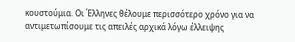κουστούμια. Οι Έλληνες θέλουμε περισσότερο χρόνο για να αντιμετωπίσουμε τις απειλές αρχικά λόγω έλλειψης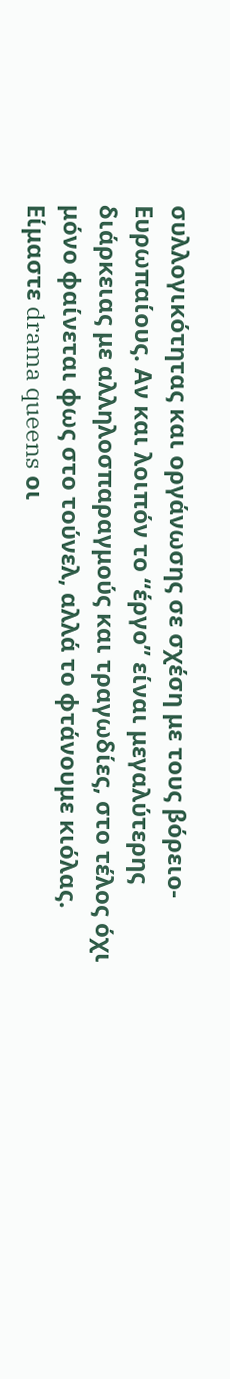συλλογικότητας και οργάνωσης σε σχέση με τους βόρειο-Ευρωπαίους. Αν και λοιπόν το “έργο” είναι μεγαλύτερης διάρκειας με αλληλοσπαραγμούς και τραγωδίες, στο τέλος όχι μόνο φαίνεται φως στο τούνελ, αλλά το φτάνουμε κιόλας. Είμαστε drama queens οι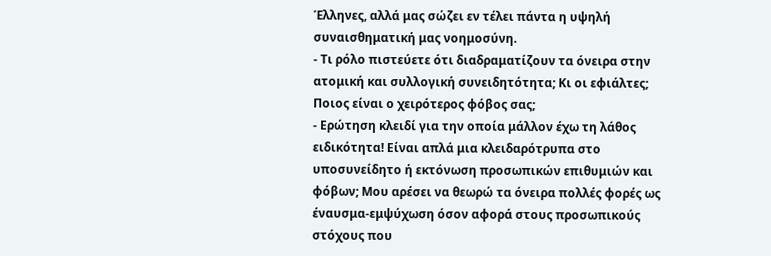Έλληνες, αλλά μας σώζει εν τέλει πάντα η υψηλή συναισθηματική μας νοημοσύνη.
- Τι ρόλο πιστεύετε ότι διαδραματίζουν τα όνειρα στην ατομική και συλλογική συνειδητότητα; Κι οι εφιάλτες; Ποιος είναι ο χειρότερος φόβος σας;
- Ερώτηση κλειδί για την οποία μάλλον έχω τη λάθος ειδικότητα! Είναι απλά μια κλειδαρότρυπα στο υποσυνείδητο ή εκτόνωση προσωπικών επιθυμιών και φόβων; Μου αρέσει να θεωρώ τα όνειρα πολλές φορές ως έναυσμα-εμψύχωση όσον αφορά στους προσωπικούς στόχους που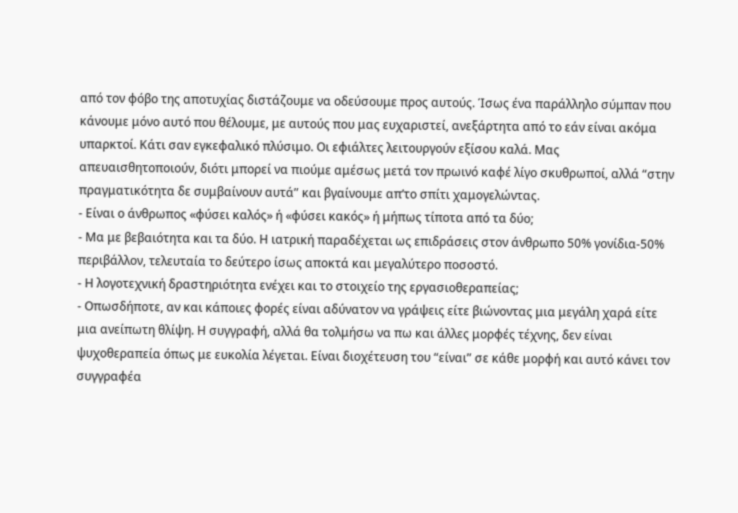από τον φόβο της αποτυχίας διστάζουμε να οδεύσουμε προς αυτούς. Ίσως ένα παράλληλο σύμπαν που κάνουμε μόνο αυτό που θέλουμε, με αυτούς που μας ευχαριστεί, ανεξάρτητα από το εάν είναι ακόμα υπαρκτοί. Κάτι σαν εγκεφαλικό πλύσιμο. Οι εφιάλτες λειτουργούν εξίσου καλά. Μας απευαισθητοποιούν, διότι μπορεί να πιούμε αμέσως μετά τον πρωινό καφέ λίγο σκυθρωποί, αλλά “στην πραγματικότητα δε συμβαίνουν αυτά” και βγαίνουμε απ’το σπίτι χαμογελώντας.
- Είναι ο άνθρωπος «φύσει καλός» ή «φύσει κακός» ή μήπως τίποτα από τα δύο;
- Μα με βεβαιότητα και τα δύο. Η ιατρική παραδέχεται ως επιδράσεις στον άνθρωπο 50% γονίδια-50% περιβάλλον, τελευταία το δεύτερο ίσως αποκτά και μεγαλύτερο ποσοστό.
- Η λογοτεχνική δραστηριότητα ενέχει και το στοιχείο της εργασιοθεραπείας;
- Οπωσδήποτε, αν και κάποιες φορές είναι αδύνατον να γράψεις είτε βιώνοντας μια μεγάλη χαρά είτε μια ανείπωτη θλίψη. Η συγγραφή, αλλά θα τολμήσω να πω και άλλες μορφές τέχνης, δεν είναι ψυχοθεραπεία όπως με ευκολία λέγεται. Είναι διοχέτευση του “είναι” σε κάθε μορφή και αυτό κάνει τον συγγραφέα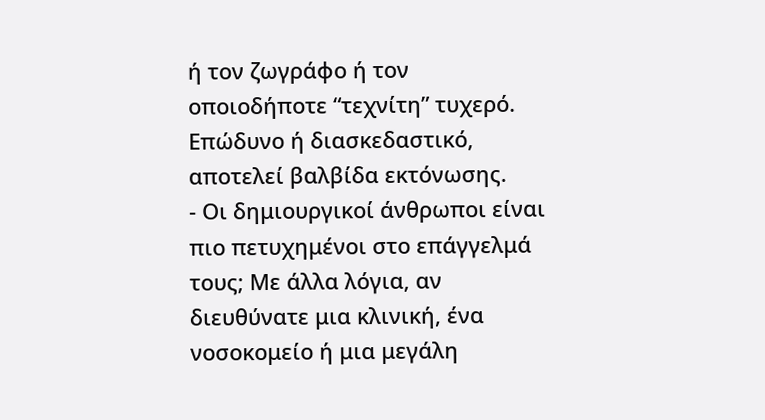ή τον ζωγράφο ή τον οποιοδήποτε “τεχνίτη” τυχερό. Επώδυνο ή διασκεδαστικό, αποτελεί βαλβίδα εκτόνωσης.
- Οι δημιουργικοί άνθρωποι είναι πιο πετυχημένοι στο επάγγελμά τους; Με άλλα λόγια, αν διευθύνατε μια κλινική, ένα νοσοκομείο ή μια μεγάλη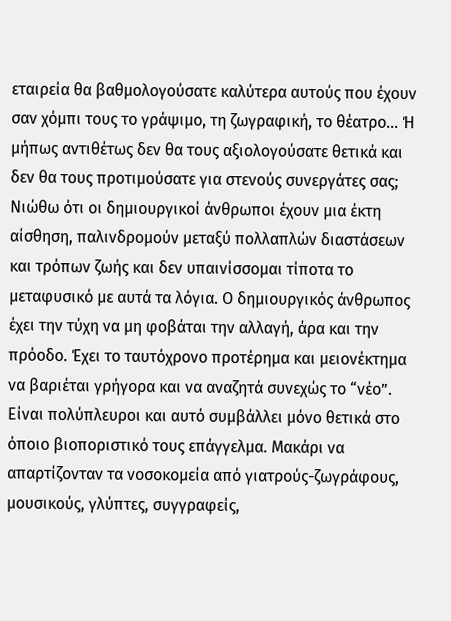εταιρεία θα βαθμολογούσατε καλύτερα αυτούς που έχουν σαν χόμπι τους το γράψιμο, τη ζωγραφική, το θέατρο… Ή μήπως αντιθέτως δεν θα τους αξιολογούσατε θετικά και δεν θα τους προτιμούσατε για στενούς συνεργάτες σας;
Νιώθω ότι οι δημιουργικοί άνθρωποι έχουν μια έκτη αίσθηση, παλινδρομούν μεταξύ πολλαπλών διαστάσεων και τρόπων ζωής και δεν υπαινίσσομαι τίποτα το μεταφυσικό με αυτά τα λόγια. Ο δημιουργικός άνθρωπος έχει την τύχη να μη φοβάται την αλλαγή, άρα και την πρόοδο. Έχει το ταυτόχρονο προτέρημα και μειονέκτημα να βαριέται γρήγορα και να αναζητά συνεχώς το “νέο”. Είναι πολύπλευροι και αυτό συμβάλλει μόνο θετικά στο όποιο βιοποριστικό τους επάγγελμα. Μακάρι να απαρτίζονταν τα νοσοκομεία από γιατρούς-ζωγράφους, μουσικούς, γλύπτες, συγγραφείς,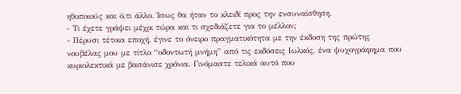ηθοποιούς και ό,τι άλλο. Ίσως θα ήταν το κλειδί προς την ενσυναίσθηση.
- Τι έχετε γράψει μέχρι τώρα και τι σχεδιάζετε για το μέλλον;
- Πέρυσι τέτοια εποχή, έγινε το όνειρο πραγματικότητα με την έκδοση της πρώτης νουβέλας μου με τίτλο “οδοντωτή μνήμη” από τις εκδόσεις Ιωλκός, ένα ψυχογράφημα που κυριολεκτικά με βασάνισε χρόνια. Γινόμαστε τελικά αυτό που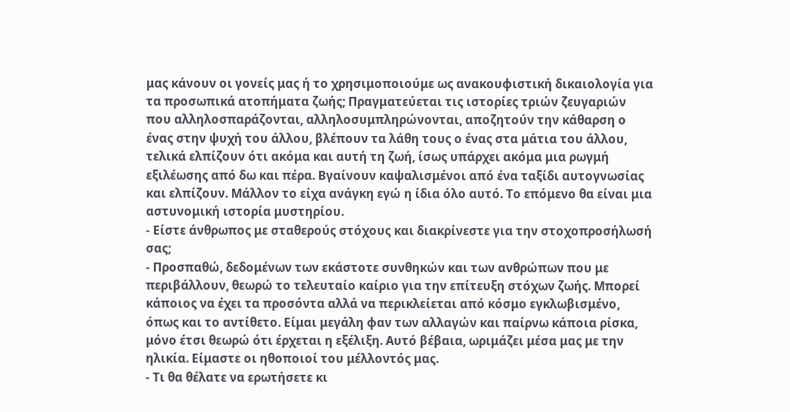μας κάνουν οι γονείς μας ή το χρησιμοποιούμε ως ανακουφιστική δικαιολογία για τα προσωπικά ατοπήματα ζωής; Πραγματεύεται τις ιστορίες τριών ζευγαριών που αλληλοσπαράζονται, αλληλοσυμπληρώνονται, αποζητούν την κάθαρση ο ένας στην ψυχή του άλλου, βλέπουν τα λάθη τους ο ένας στα μάτια του άλλου, τελικά ελπίζουν ότι ακόμα και αυτή τη ζωή, ίσως υπάρχει ακόμα μια ρωγμή εξιλέωσης από δω και πέρα. Βγαίνουν καψαλισμένοι από ένα ταξίδι αυτογνωσίας και ελπίζουν. Μάλλον το είχα ανάγκη εγώ η ίδια όλο αυτό. Το επόμενο θα είναι μια αστυνομική ιστορία μυστηρίου.
- Είστε άνθρωπος με σταθερούς στόχους και διακρίνεστε για την στοχοπροσήλωσή σας;
- Προσπαθώ, δεδομένων των εκάστοτε συνθηκών και των ανθρώπων που με περιβάλλουν, θεωρώ το τελευταίο καίριο για την επίτευξη στόχων ζωής. Μπορεί κάποιος να έχει τα προσόντα αλλά να περικλείεται από κόσμο εγκλωβισμένο, όπως και το αντίθετο. Είμαι μεγάλη φαν των αλλαγών και παίρνω κάποια ρίσκα, μόνο έτσι θεωρώ ότι έρχεται η εξέλιξη. Αυτό βέβαια, ωριμάζει μέσα μας με την ηλικία. Είμαστε οι ηθοποιοί του μέλλοντός μας.
- Τι θα θέλατε να ερωτήσετε κι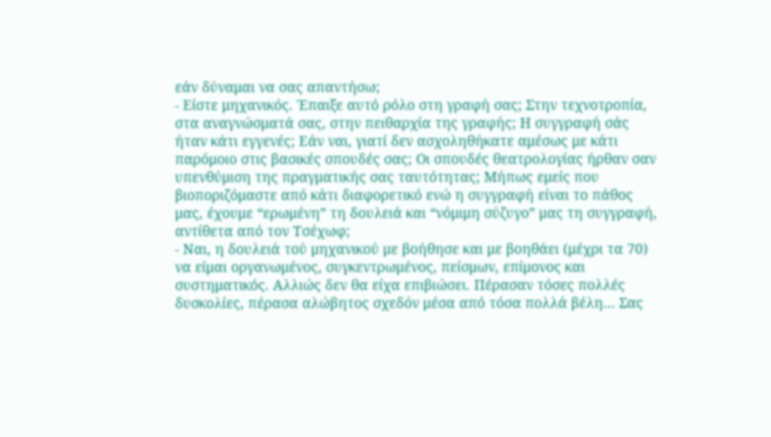εάν δύναμαι να σας απαντήσω;
- Είστε μηχανικός. Έπαιξε αυτό ρόλο στη γραφή σας; Στην τεχνοτροπία, στα αναγνώσματά σας, στην πειθαρχία της γραφής; Η συγγραφή σάς ήταν κάτι εγγενές; Εάν ναι, γιατί δεν ασχοληθήκατε αμέσως με κάτι παρόμοιο στις βασικές σπουδές σας; Οι σπουδές θεατρολογίας ήρθαν σαν υπενθύμιση της πραγματικής σας ταυτότητας; Μήπως εμείς που βιοποριζόμαστε από κάτι διαφορετικό ενώ η συγγραφή είναι το πάθος μας, έχουμε “ερωμένη” τη δουλειά και “νόμιμη σύζυγο” μας τη συγγραφή, αντίθετα από τον Τσέχωφ;
- Ναι, η δουλειά τού μηχανικού με βοήθησε και με βοηθάει (μέχρι τα 70) να είμαι οργανωμένος, συγκεντρωμένος, πείσμων, επίμονος και συστηματικός. Αλλιώς δεν θα είχα επιβιώσει. Πέρασαν τόσες πολλές δυσκολίες, πέρασα αλώβητος σχεδόν μέσα από τόσα πολλά βέλη… Σας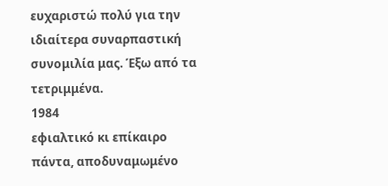ευχαριστώ πολύ για την ιδιαίτερα συναρπαστική συνομιλία μας. Έξω από τα τετριμμένα.
1984
εφιαλτικό κι επίκαιρο πάντα, αποδυναμωμένο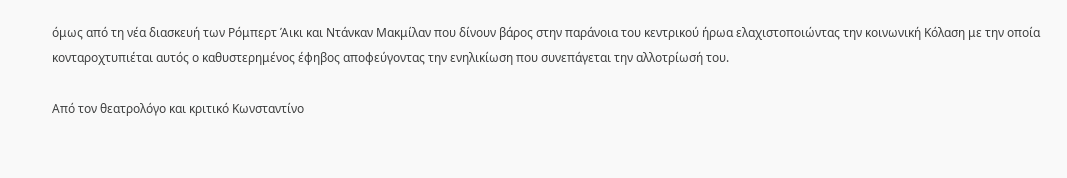όμως από τη νέα διασκευή των Ρόμπερτ Άικι και Ντάνκαν Μακμίλαν που δίνουν βάρος στην παράνοια του κεντρικού ήρωα ελαχιστοποιώντας την κοινωνική Κόλαση με την οποία κονταροχτυπιέται αυτός ο καθυστερημένος έφηβος αποφεύγοντας την ενηλικίωση που συνεπάγεται την αλλοτρίωσή του.

Από τον θεατρολόγο και κριτικό Κωνσταντίνο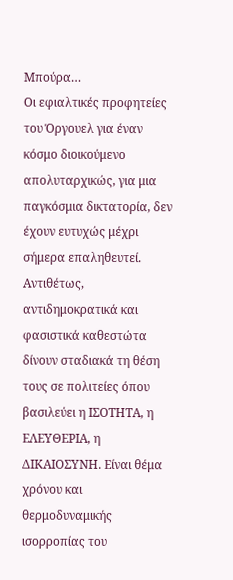Μπούρα…
Οι εφιαλτικές προφητείες του Όργουελ για έναν κόσμο διοικούμενο απολυταρχικώς, για μια παγκόσμια δικτατορία, δεν έχουν ευτυχώς μέχρι σήμερα επαληθευτεί. Αντιθέτως, αντιδημοκρατικά και φασιστικά καθεστώτα δίνουν σταδιακά τη θέση τους σε πολιτείες όπου βασιλεύει η ΙΣΟΤΗΤΑ, η ΕΛΕΥΘΕΡΙΑ, η ΔΙΚΑΙΟΣΥΝΗ. Είναι θέμα χρόνου και θερμοδυναμικής ισορροπίας του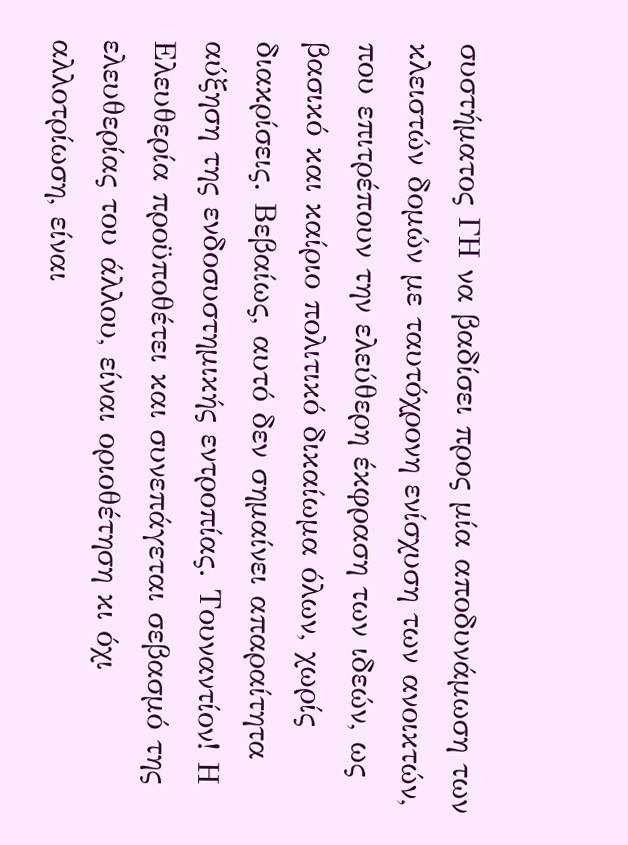συστήματος ΓΗ να βαδίσει προς μία αποδυνάμωση των κλειστών δομών με ταυτόχρονη ενίσχυση των ανοικτών, που επιτρέπουν την ελεύθερη έκφραση των ιδεών, ως βασικό και καίριο πολιτικό δικαίωμα όλων, χωρίς διακρίσεις. Βεβαίως, αυτό δεν σημαίνει απαραίτητα αύξηση της ενδοσυστημικής εντροπίας. Τουναντίον! Η Ελευθερία προϋποθέτει και συνεπάγεται σεβασμό της ελευθερίας του άλλου, είναι οριοθέτηση κι όχι αλλοτρίωση, είναι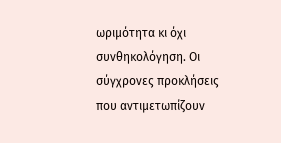ωριμότητα κι όχι συνθηκολόγηση. Οι σύγχρονες προκλήσεις που αντιμετωπίζουν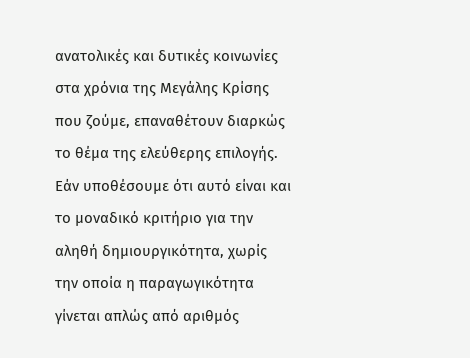ανατολικές και δυτικές κοινωνίες στα χρόνια της Μεγάλης Κρίσης που ζούμε, επαναθέτουν διαρκώς το θέμα της ελεύθερης επιλογής. Εάν υποθέσουμε ότι αυτό είναι και το μοναδικό κριτήριο για την αληθή δημιουργικότητα, χωρίς την οποία η παραγωγικότητα γίνεται απλώς από αριθμός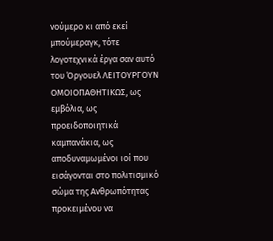νούμερο κι από εκεί μπούμεραγκ, τότε λογοτεχνικά έργα σαν αυτό του Όργουελ ΛΕΙΤΟΥΡΓΟΥΝ ΟΜΟΙΟΠΑΘΗΤΙΚΩΣ, ως εμβόλια, ως προειδοποιητικά καμπανάκια, ως αποδυναμωμένοι ιοί που εισάγονται στο πολιτισμικό σώμα της Ανθρωπότητας προκειμένου να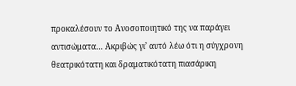προκαλέσουν το Ανοσοποιητικό της να παράγει αντισώματα… Ακριβώς γι’ αυτό λέω ότι η σύγχρονη θεατρικότατη και δραματικότατη πιασάρικη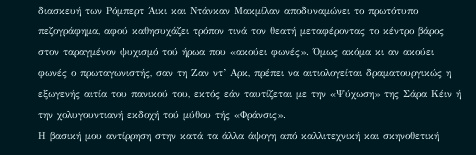διασκευή των Ρόμπερτ Άικι και Ντάνκαν Μακμίλαν αποδυναμώνει το πρωτότυπο πεζογράφημα, αφού καθησυχάζει τρόπον τινά τον θεατή μεταφέροντας το κέντρο βάρος στον ταραγμένον ψυχισμό τού ήρωα που «ακούει φωνές». Όμως ακόμα κι αν ακούει φωνές ο πρωταγωνιστής, σαν τη Ζαν ντ’ Αρκ, πρέπει να αιτιολογείται δραματουργικώς η εξωγενής αιτία του πανικού του, εκτός εάν ταυτίζεται με την «Ψύχωση» της Σάρα Κέιν ή την χολυγουντιανή εκδοχή τού μύθου τής «Φράνσις».
Η βασική μου αντίρρηση στην κατά τα άλλα άψογη από καλλιτεχνική και σκηνοθετική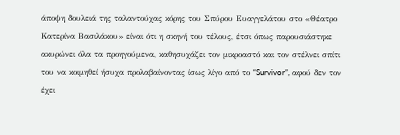άποψη δουλειά της ταλαντούχας κόρης του Σπύρου Ευαγγελάτου στο «Θέατρο Κατερίνα Βασιλάκου» είναι ότι η σκηνή του τέλους, έτσι όπως παρουσιάστηκε ακυρώνει όλα τα προηγούμενα, καθησυχάζει τον μικροαστό και τον στέλνει σπίτι του να κοιμηθεί ήσυχα προλαβαίνοντας ίσως λίγο από το “Survivor”, αφού δεν τον έχει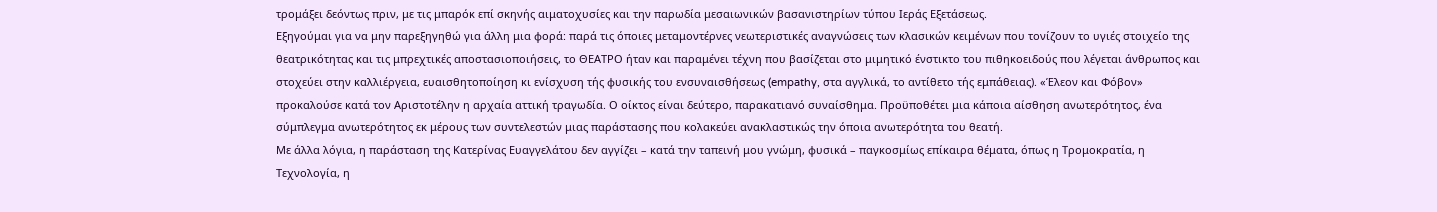τρομάξει δεόντως πριν, με τις μπαρόκ επί σκηνής αιματοχυσίες και την παρωδία μεσαιωνικών βασανιστηρίων τύπου Ιεράς Εξετάσεως.
Εξηγούμαι για να μην παρεξηγηθώ για άλλη μια φορά: παρά τις όποιες μεταμοντέρνες νεωτεριστικές αναγνώσεις των κλασικών κειμένων που τονίζουν το υγιές στοιχείο της θεατρικότητας και τις μπρεχτικές αποστασιοποιήσεις, το ΘΕΑΤΡΟ ήταν και παραμένει τέχνη που βασίζεται στο μιμητικό ένστικτο του πιθηκοειδούς που λέγεται άνθρωπος και στοχεύει στην καλλιέργεια, ευαισθητοποίηση κι ενίσχυση τής φυσικής του ενσυναισθήσεως (empathy, στα αγγλικά, το αντίθετο τής εμπάθειας). «Έλεον και Φόβον» προκαλούσε κατά τον Αριστοτέλην η αρχαία αττική τραγωδία. Ο οίκτος είναι δεύτερο, παρακατιανό συναίσθημα. Προϋποθέτει μια κάποια αίσθηση ανωτερότητος, ένα σύμπλεγμα ανωτερότητος εκ μέρους των συντελεστών μιας παράστασης που κολακεύει ανακλαστικώς την όποια ανωτερότητα του θεατή.
Με άλλα λόγια, η παράσταση της Κατερίνας Ευαγγελάτου δεν αγγίζει – κατά την ταπεινή μου γνώμη, φυσικά – παγκοσμίως επίκαιρα θέματα, όπως η Τρομοκρατία, η Τεχνολογία, η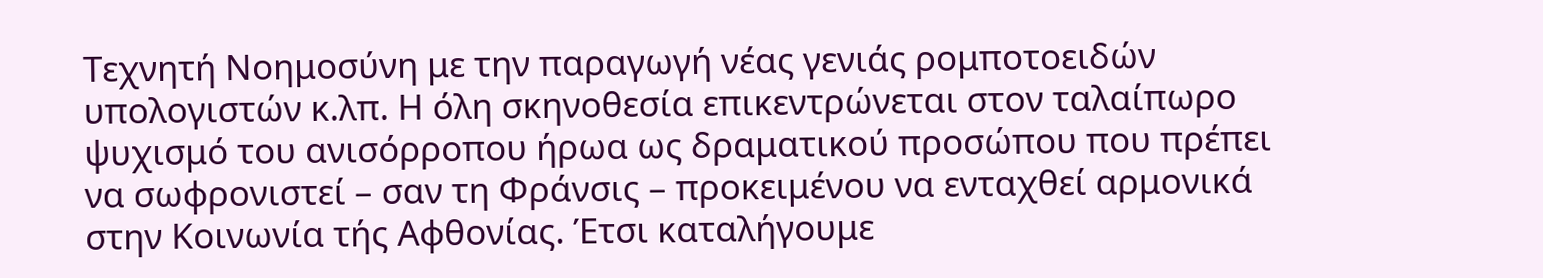Τεχνητή Νοημοσύνη με την παραγωγή νέας γενιάς ρομποτοειδών υπολογιστών κ.λπ. Η όλη σκηνοθεσία επικεντρώνεται στον ταλαίπωρο ψυχισμό του ανισόρροπου ήρωα ως δραματικού προσώπου που πρέπει να σωφρονιστεί – σαν τη Φράνσις – προκειμένου να ενταχθεί αρμονικά στην Κοινωνία τής Αφθονίας. Έτσι καταλήγουμε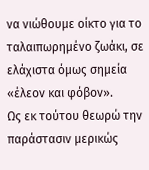να νιώθουμε οίκτο για το ταλαιπωρημένο ζωάκι, σε ελάχιστα όμως σημεία «έλεον και φόβον».
Ως εκ τούτου θεωρώ την παράστασιν μερικώς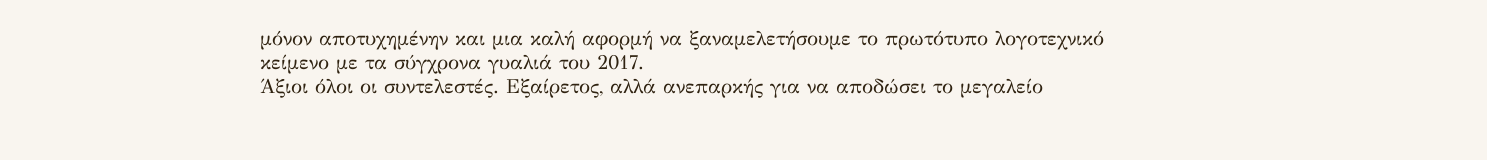μόνον αποτυχημένην και μια καλή αφορμή να ξαναμελετήσουμε το πρωτότυπο λογοτεχνικό κείμενο με τα σύγχρονα γυαλιά του 2017.
Άξιοι όλοι οι συντελεστές. Εξαίρετος, αλλά ανεπαρκής για να αποδώσει το μεγαλείο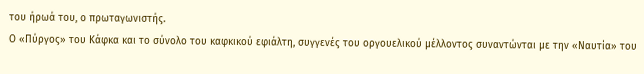του ήρωά του, ο πρωταγωνιστής.
Ο «Πύργος» του Κάφκα και το σύνολο του καφκικού εφιάλτη, συγγενές του οργουελικού μέλλοντος συναντώνται με την «Ναυτία» του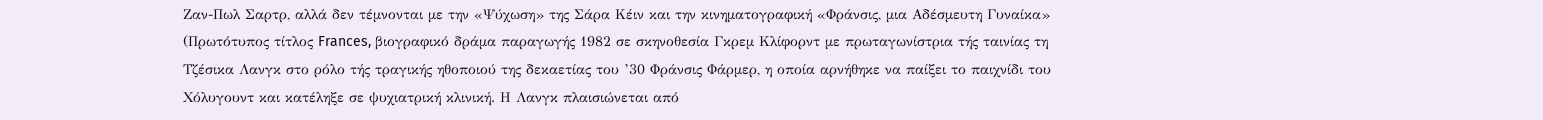Ζαν-Πωλ Σαρτρ, αλλά δεν τέμνονται με την «Ψύχωση» της Σάρα Κέιν και την κινηματογραφική «Φράνσις, μια Αδέσμευτη Γυναίκα» (Πρωτότυπος τίτλος Frances, βιογραφικό δράμα παραγωγής 1982 σε σκηνοθεσία Γκρεμ Κλίφορντ με πρωταγωνίστρια τής ταινίας τη Τζέσικα Λανγκ στο ρόλο τής τραγικής ηθοποιού της δεκαετίας του ’30 Φράνσις Φάρμερ, η οποία αρνήθηκε να παίξει το παιχνίδι του Χόλυγουντ και κατέληξε σε ψυχιατρική κλινική. Η Λανγκ πλαισιώνεται από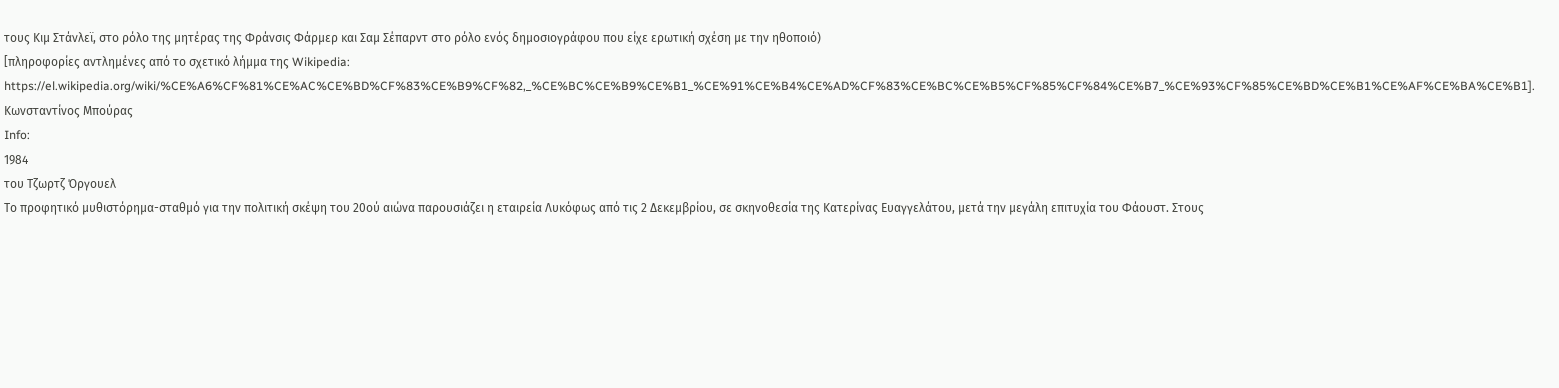τους Κιμ Στάνλεϊ, στο ρόλο της μητέρας της Φράνσις Φάρμερ και Σαμ Σέπαρντ στο ρόλο ενός δημοσιογράφου που είχε ερωτική σχέση με την ηθοποιό)
[πληροφορίες αντλημένες από το σχετικό λήμμα της Wikipedia: https://el.wikipedia.org/wiki/%CE%A6%CF%81%CE%AC%CE%BD%CF%83%CE%B9%CF%82,_%CE%BC%CE%B9%CE%B1_%CE%91%CE%B4%CE%AD%CF%83%CE%BC%CE%B5%CF%85%CF%84%CE%B7_%CE%93%CF%85%CE%BD%CE%B1%CE%AF%CE%BA%CE%B1].
Κωνσταντίνος Μπούρας
Info:
1984
του Τζωρτζ Όργουελ
Το προφητικό μυθιστόρημα-σταθμό για την πολιτική σκέψη του 20ού αιώνα παρουσιάζει η εταιρεία Λυκόφως από τις 2 Δεκεμβρίου, σε σκηνοθεσία της Κατερίνας Ευαγγελάτου, μετά την μεγάλη επιτυχία του Φάουστ. Στους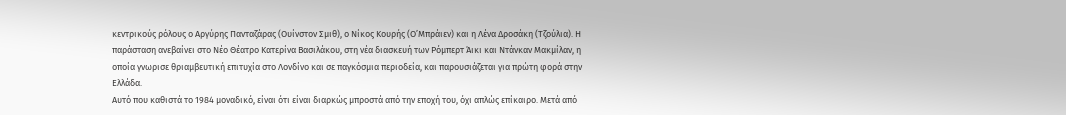κεντρικούς ρόλους ο Αργύρης Πανταζάρας (Ουίνστον Σμιθ), ο Νίκος Κουρής (Ο’Μπράιεν) και η Λένα Δροσάκη (Τζούλια). Η παράσταση ανεβαίνει στο Νέο Θέατρο Κατερίνα Βασιλάκου, στη νέα διασκευή των Ρόμπερτ Άικι και Ντάνκαν Μακμίλαν, η οποία γνωρισε θριαμβευτική επιτυχία στο Λονδίνο και σε παγκόσμια περιοδεία, και παρουσιάζεται για πρώτη φορά στην Ελλάδα.
Αυτό που καθιστά το 1984 μοναδικό, είναι ότι είναι διαρκώς μπροστά από την εποχή του, όχι απλώς επίκαιρο. Μετά από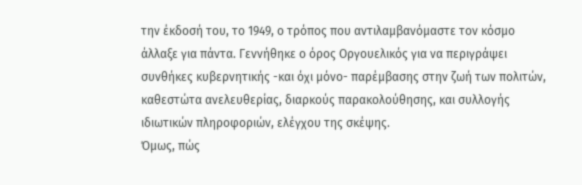την έκδοσή του, το 1949, ο τρόπος που αντιλαμβανόμαστε τον κόσμο άλλαξε για πάντα. Γεννήθηκε ο όρος Οργουελικός για να περιγράψει συνθήκες κυβερνητικής -και όχι μόνο- παρέμβασης στην ζωή των πολιτών, καθεστώτα ανελευθερίας, διαρκούς παρακολούθησης, και συλλογής ιδιωτικών πληροφοριών, ελέγχου της σκέψης.
Όμως, πώς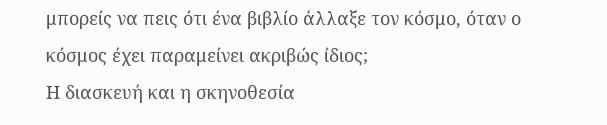μπορείς να πεις ότι ένα βιβλίο άλλαξε τον κόσμο, όταν ο κόσμος έχει παραμείνει ακριβώς ίδιος;
Η διασκευή και η σκηνοθεσία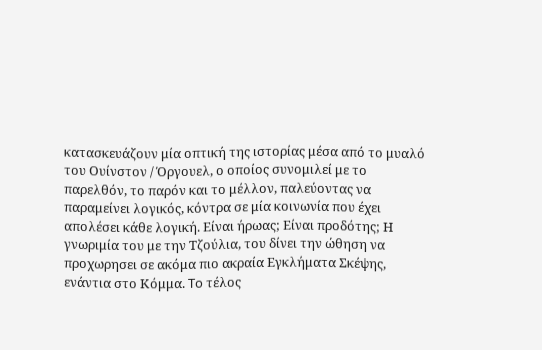κατασκευάζουν μία οπτική της ιστορίας μέσα από το μυαλό του Ουίνστον / Όργουελ, ο οποίος συνομιλεί με το παρελθόν, το παρόν και το μέλλον, παλεύοντας να παραμείνει λογικός, κόντρα σε μία κοινωνία που έχει απολέσει κάθε λογική. Είναι ήρωας; Είναι προδότης; Η γνωριμία του με την Τζούλια, του δίνει την ώθηση να προχωρησει σε ακόμα πιο ακραία Εγκλήματα Σκέψης, ενάντια στο Κόμμα. To τέλος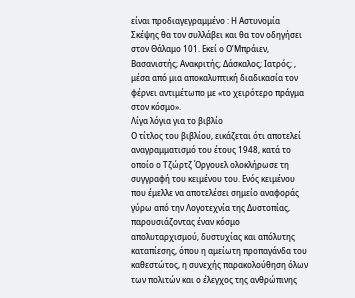είναι προδιαγεγραμμένο : Η Αστυνομία Σκέψης θα τον συλλάβει και θα τον οδηγήσει στον Θάλαμο 101. Εκεί ο Ο’Μπράιεν, Βασανιστής; Ανακριτής; Δάσκαλος; Ιατρός; , μέσα από μια αποκαλυπτική διαδικασία τον φέρνει αντιμέτωπο με «το χειρότερο πράγμα στον κόσμο».
Λίγα λόγια για το βιβλίο
Ο τίτλος του βιβλίου, εικάζεται ότι αποτελεί αναγραμματισμό του έτους 1948, κατά το οποίο ο Τζώρτζ Όργουελ ολοκλήρωσε τη συγγραφή του κειμένου του. Ενός κειμένου που έμελλε να αποτελέσει σημείο αναφοράς γύρω από την Λογοτεχνία της Δυστοπίας, παρουσιάζοντας έναν κόσμο απολυταρχισμού, δυστυχίας και απόλυτης καταπίεσης, όπου η αμείωτη προπαγάνδα του καθεστώτος, η συνεχής παρακολούθηση όλων των πολιτών και ο έλεγχος της ανθρώπινης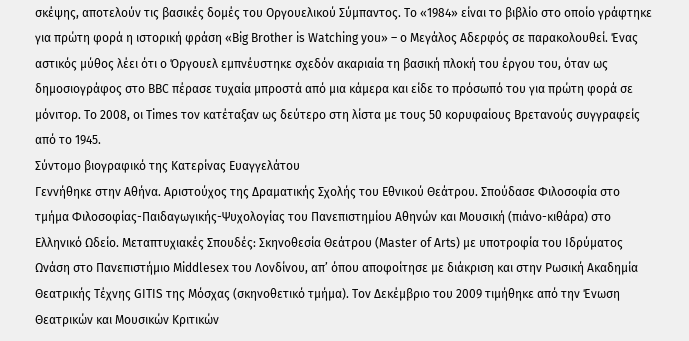σκέψης, αποτελούν τις βασικές δομές του Οργουελικού Σύμπαντος. Το «1984» είναι το βιβλίο στο οποίο γράφτηκε για πρώτη φορά η ιστορική φράση «Big Brother is Watching you» – ο Μεγάλος Αδερφός σε παρακολουθεί. Ένας αστικός μύθος λέει ότι ο Όργουελ εμπνέυστηκε σχεδόν ακαριαία τη βασική πλοκή του έργου του, όταν ως δημοσιογράφος στο BBC πέρασε τυχαία μπροστά από μια κάμερα και είδε το πρόσωπό του για πρώτη φορά σε μόνιτορ. Το 2008, οι Times τον κατέταξαν ως δεύτερο στη λίστα με τους 50 κορυφαίους Βρετανούς συγγραφείς από το 1945.
Σύντομο βιογραφικό της Κατερίνας Ευαγγελάτου
Γεννήθηκε στην Αθήνα. Αριστούχος της Δραματικής Σχολής του Εθνικού Θεάτρου. Σπούδασε Φιλοσοφία στο τμήμα Φιλοσοφίας-Παιδαγωγικής-Ψυχολογίας του Πανεπιστημίου Αθηνών και Μουσική (πιάνο-κιθάρα) στο Ελληνικό Ωδείο. Μεταπτυχιακές Σπουδές: Σκηνοθεσία Θεάτρου (Master of Arts) με υποτροφία του Ιδρύματος Ωνάση στο Πανεπιστήμιο Middlesex του Λονδίνου, απ’ όπου αποφοίτησε με διάκριση και στην Ρωσική Ακαδημία Θεατρικής Τέχνης GITIS της Μόσχας (σκηνοθετικό τμήμα). Τον Δεκέμβριο του 2009 τιμήθηκε από την Ένωση Θεατρικών και Μουσικών Κριτικών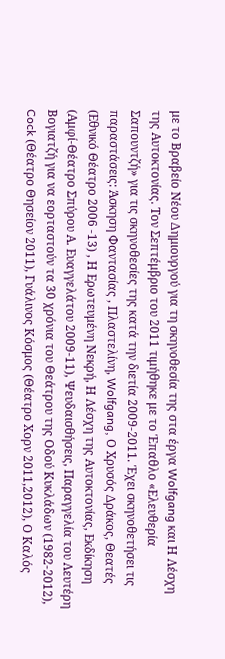με το Βραβείο Νέου Δημιουργού για τη σκηνοθεσία της στα έργα Wolfgang και Η Λέσχη της Αυτοκτονίας. Τον Σεπτέμβριο του 2011 τιμήθηκε με το Έπαθλο «Ελευθερία Σαπουντζή» για τις σκηνοθεσίες της κατά την διετία 2009-2011. Έχει σκηνοθετήσει τις παραστάσεις: Άσκηση Φαντασίας , Πλαστελίνη, Wolfgang, Ο Χρυσός Δράκος, Θεατές (Εθνικό Θέατρο 2006 -13) , Η Ερωτευμένη Νεκρή, Η Λέσχη της Αυτοκτονίας, Εκδίκηση (Αμφί-Θέατρο Σπύρου Α. Ευαγγελάτου 2009-11), Ψευδαισθήσεις, Παραγγελία του Λευτέρη Βογιατζή για να εορταστούν τα 30 χρόνια του Θεάτρου της Οδού Κυκλάδων (1982-2012), Cock (Θέατρο Θησείον 2011), Γυάλινος Κόσμος (Θέατρο Χορν 2011,2012), Ο Καλός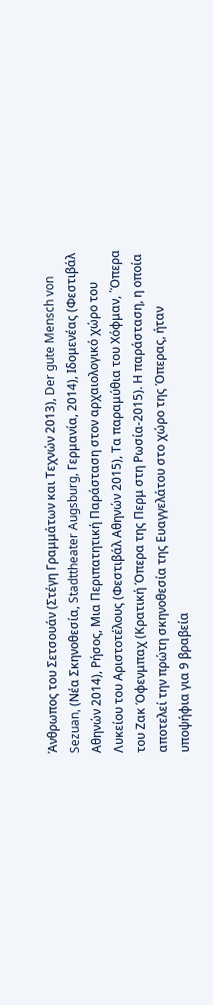Άνθρωπος του Σετσουάν (Στέγη Γραμμάτων και Τεχνών 2013), Der gute Mensch von Sezuan, (Νέα Σκηνοθεσία, Stadttheater Augsburg, Γερμανία, 2014), Ιδομενέας (Φεστιβάλ Αθηνών 2014), Ρήσος, Μια Περιπατητική Παράσταση στον αρχαιολογικό χώρο του Λυκείου του Αριστοτέλους (Φεστιβάλ Αθηνών 2015), Τα παραμύθια του Χόφμαν, ΄Όπερα του Ζακ Όφενμπαχ (Κρατική Όπερα της Περμ στη Ρωσία-2015). Η παράσταση, η οποία αποτελεί την πρώτη σκηνοθεσία της Ευαγγελάτου στο χώρο της Όπερας, ήταν υποψήφια για 9 βραβεία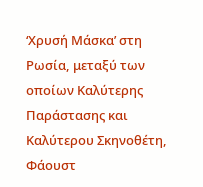‘Χρυσή Μάσκα’ στη Ρωσία, μεταξύ των οποίων Καλύτερης Παράστασης και Καλύτερου Σκηνοθέτη, Φάουστ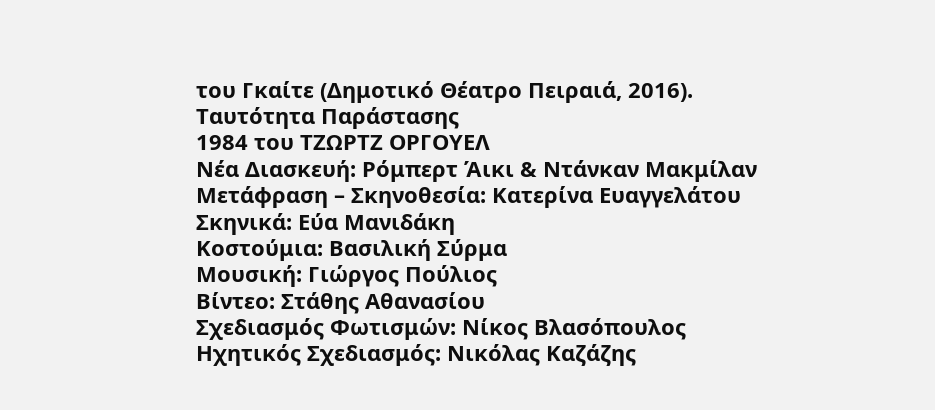του Γκαίτε (Δημοτικό Θέατρο Πειραιά, 2016).
Ταυτότητα Παράστασης
1984 του ΤΖΩΡΤΖ ΟΡΓΟΥΕΛ
Νέα Διασκευή: Ρόμπερτ Άικι & Ντάνκαν Μακμίλαν
Μετάφραση – Σκηνοθεσία: Κατερίνα Ευαγγελάτου
Σκηνικά: Εύα Μανιδάκη
Κοστούμια: Βασιλική Σύρμα
Μουσική: Γιώργος Πούλιος
Βίντεο: Στάθης Αθανασίου
Σχεδιασμός Φωτισμών: Νίκος Βλασόπουλος
Ηχητικός Σχεδιασμός: Νικόλας Καζάζης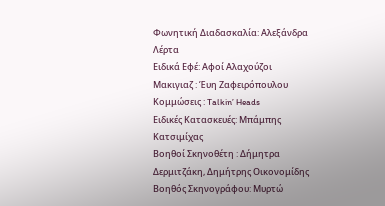Φωνητική Διαδασκαλία: Αλεξάνδρα Λέρτα
Ειδικά Εφέ: Αφοί Αλαχούζοι
Μακιγιαζ : Έυη Ζαφειρόπουλου
Κομμώσεις : Talkin’ Heads
Ειδικές Κατασκευές: Μπάμπης Κατσιμίχας
Βοηθοί Σκηνοθέτη : Δήμητρα Δερμιτζάκη, Δημήτρης Οικονομίδης
Βοηθός Σκηνογράφου: Μυρτώ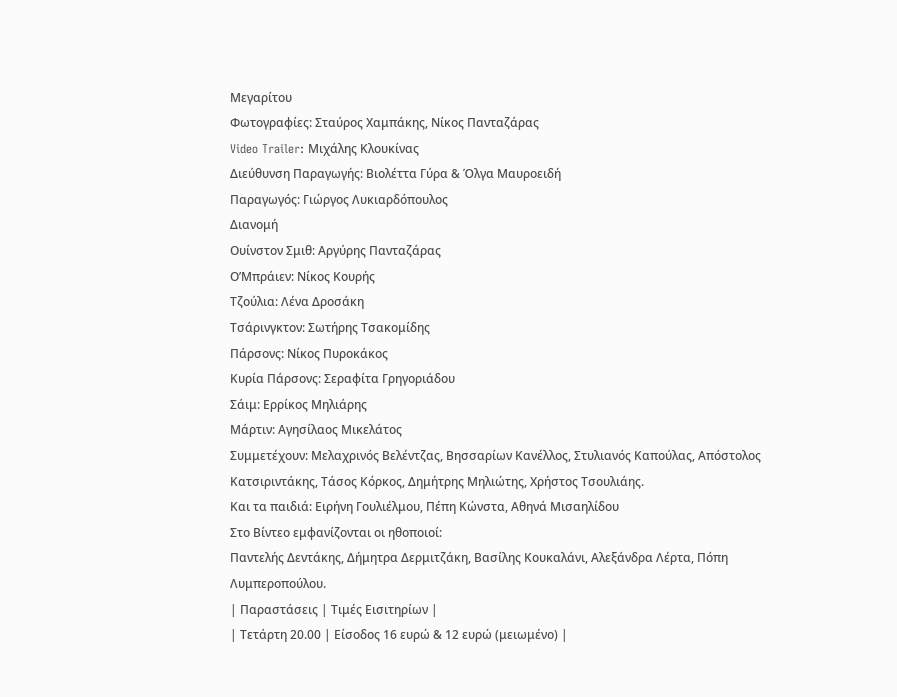Μεγαρίτου
Φωτογραφίες: Σταύρος Χαμπάκης, Νίκος Πανταζάρας
Video Trailer: Μιχάλης Κλουκίνας
Διεύθυνση Παραγωγής: Βιολέττα Γύρα & Όλγα Μαυροειδή
Παραγωγός: Γιώργος Λυκιαρδόπουλος
Διανομή
Ουίνστον Σμιθ: Αργύρης Πανταζάρας
Ο’Μπράιεν: Νίκος Κουρής
Τζούλια: Λένα Δροσάκη
Τσάρινγκτον: Σωτήρης Τσακομίδης
Πάρσονς: Νίκος Πυροκάκος
Κυρία Πάρσονς: Σεραφίτα Γρηγοριάδου
Σάιμ: Ερρίκος Μηλιάρης
Μάρτιν: Αγησίλαος Μικελάτος
Συμμετέχουν: Μελαχρινός Βελέντζας, Βησσαρίων Κανέλλος, Στυλιανός Καπούλας, Απόστολος Κατσιριντάκης, Τάσος Κόρκος, Δημήτρης Μηλιώτης, Χρήστος Τσουλιάης.
Και τα παιδιά: Ειρήνη Γουλιέλμου, Πέπη Κώνστα, Αθηνά Μισαηλίδου
Στο Βίντεο εμφανίζονται οι ηθοποιοί:
Παντελής Δεντάκης, Δήμητρα Δερμιτζάκη, Βασίλης Κουκαλάνι, Αλεξάνδρα Λέρτα, Πόπη Λυμπεροπούλου.
| Παραστάσεις | Τιμές Εισιτηρίων |
| Τετάρτη 20.00 | Είσοδος 16 ευρώ & 12 ευρώ (μειωμένο) |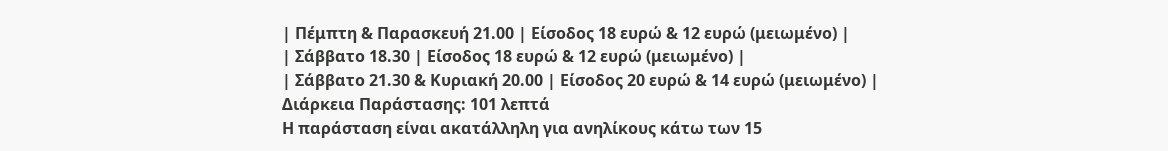| Πέμπτη & Παρασκευή 21.00 | Είσοδος 18 ευρώ & 12 ευρώ (μειωμένο) |
| Σάββατο 18.30 | Είσοδος 18 ευρώ & 12 ευρώ (μειωμένο) |
| Σάββατο 21.30 & Κυριακή 20.00 | Είσοδος 20 ευρώ & 14 ευρώ (μειωμένο) |
Διάρκεια Παράστασης: 101 λεπτά
Η παράσταση είναι ακατάλληλη για ανηλίκους κάτω των 15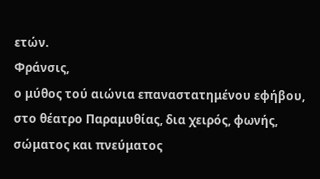ετών.
Φράνσις,
ο μύθος τού αιώνια επαναστατημένου εφήβου, στο θέατρο Παραμυθίας, δια χειρός, φωνής, σώματος και πνεύματος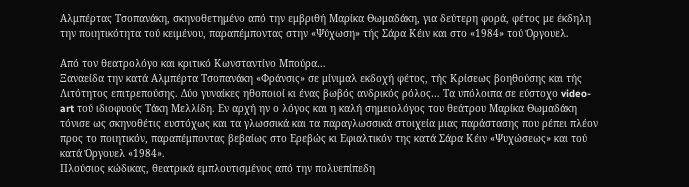Αλμπέρτας Τσοπανάκη, σκηνοθετημένο από την εμβριθή Μαρίκα Θωμαδάκη, για δεύτερη φορά, φέτος με έκδηλη την ποιητικότητα τού κειμένου, παραπέμποντας στην «Ψύχωση» τής Σάρα Κέιν και στο «1984» τού Όργουελ.

Από τον θεατρολόγο και κριτικό Κωνσταντίνο Μπούρα…
Ξαναείδα την κατά Αλμπέρτα Τσοπανάκη «Φράνσις» σε μίνιμαλ εκδοχή φέτος, τής Κρίσεως βοηθούσης και τής Λιτότητος επιτρεπούσης. Δύο γυναίκες ηθοποιοί κι ένας βωβός ανδρικός ρόλος… Τα υπόλοιπα σε εύστοχο video-art τού ιδιοφυούς Τάκη Μελλίδη. Εν αρχή ην ο λόγος και η καλή σημειολόγος του θεάτρου Μαρίκα Θωμαδάκη τόνισε ως σκηνοθέτις ευστόχως και τα γλωσσικά και τα παραγλωσσικά στοιχεία μιας παράστασης που ρέπει πλέον προς το ποιητικόν, παραπέμποντας βεβαίως στο Ερεβώς κι Εφιαλτικόν της κατά Σάρα Κέιν «Ψυχώσεως» και τού κατά Όργουελ «1984».
Πλούσιος κώδικας, θεατρικά εμπλουτισμένος από την πολυεπίπεδη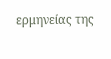ερμηνείας της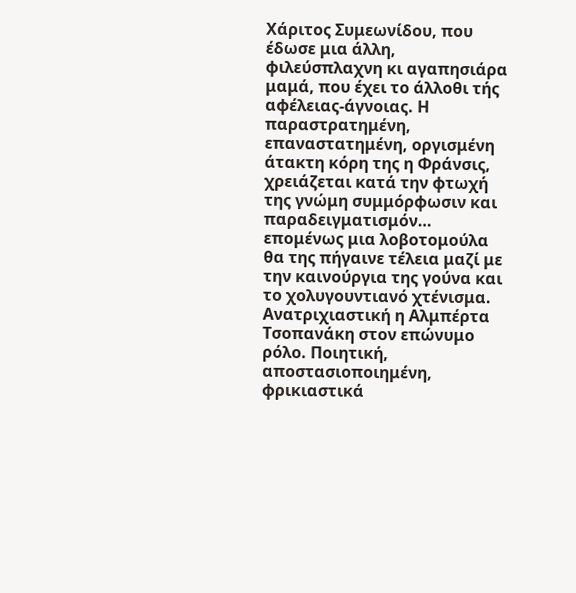Χάριτος Συμεωνίδου, που έδωσε μια άλλη, φιλεύσπλαχνη κι αγαπησιάρα μαμά, που έχει το άλλοθι τής αφέλειας-άγνοιας. Η παραστρατημένη, επαναστατημένη, οργισμένη άτακτη κόρη της η Φράνσις, χρειάζεται κατά την φτωχή της γνώμη συμμόρφωσιν και παραδειγματισμόν… επομένως μια λοβοτομούλα θα της πήγαινε τέλεια μαζί με την καινούργια της γούνα και το χολυγουντιανό χτένισμα. Ανατριχιαστική η Αλμπέρτα Τσοπανάκη στον επώνυμο ρόλο. Ποιητική, αποστασιοποιημένη, φρικιαστικά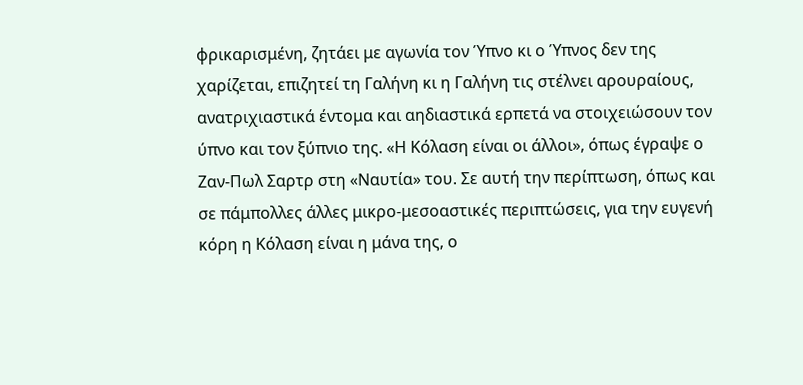φρικαρισμένη, ζητάει με αγωνία τον Ύπνο κι ο Ύπνος δεν της χαρίζεται, επιζητεί τη Γαλήνη κι η Γαλήνη τις στέλνει αρουραίους, ανατριχιαστικά έντομα και αηδιαστικά ερπετά να στοιχειώσουν τον ύπνο και τον ξύπνιο της. «Η Κόλαση είναι οι άλλοι», όπως έγραψε ο Ζαν-Πωλ Σαρτρ στη «Ναυτία» του. Σε αυτή την περίπτωση, όπως και σε πάμπολλες άλλες μικρο-μεσοαστικές περιπτώσεις, για την ευγενή κόρη η Κόλαση είναι η μάνα της, ο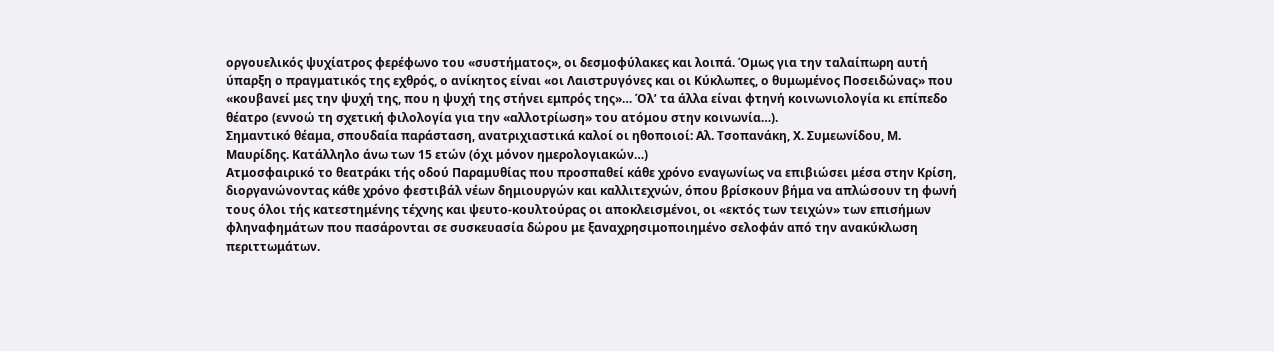οργουελικός ψυχίατρος φερέφωνο του «συστήματος», οι δεσμοφύλακες και λοιπά. Όμως για την ταλαίπωρη αυτή ύπαρξη ο πραγματικός της εχθρός, ο ανίκητος είναι «οι Λαιστρυγόνες και οι Κύκλωπες, ο θυμωμένος Ποσειδώνας» που «κουβανεί μες την ψυχή της, που η ψυχή της στήνει εμπρός της»… Όλ’ τα άλλα είναι φτηνή κοινωνιολογία κι επίπεδο θέατρο (εννοώ τη σχετική φιλολογία για την «αλλοτρίωση» του ατόμου στην κοινωνία…).
Σημαντικό θέαμα, σπουδαία παράσταση, ανατριχιαστικά καλοί οι ηθοποιοί: Αλ. Τσοπανάκη, Χ. Συμεωνίδου, Μ. Μαυρίδης. Κατάλληλο άνω των 15 ετών (όχι μόνον ημερολογιακών…)
Ατμοσφαιρικό το θεατράκι τής οδού Παραμυθίας που προσπαθεί κάθε χρόνο εναγωνίως να επιβιώσει μέσα στην Κρίση, διοργανώνοντας κάθε χρόνο φεστιβάλ νέων δημιουργών και καλλιτεχνών, όπου βρίσκουν βήμα να απλώσουν τη φωνή τους όλοι τής κατεστημένης τέχνης και ψευτο-κουλτούρας οι αποκλεισμένοι, οι «εκτός των τειχών» των επισήμων φληναφημάτων που πασάρονται σε συσκευασία δώρου με ξαναχρησιμοποιημένο σελοφάν από την ανακύκλωση περιττωμάτων.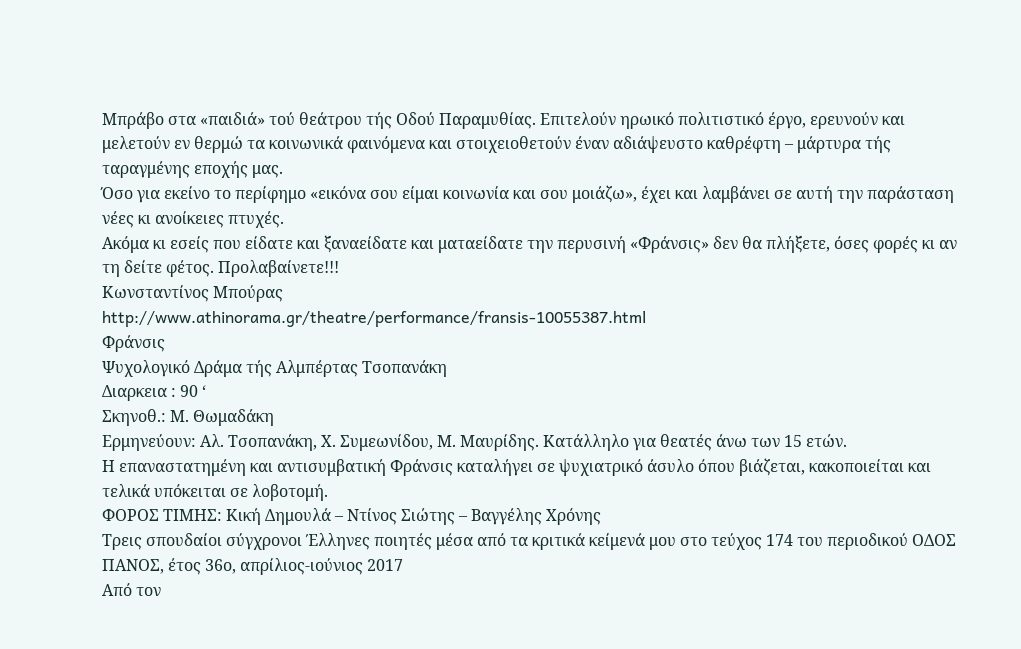Μπράβο στα «παιδιά» τού θεάτρου τής Οδού Παραμυθίας. Επιτελούν ηρωικό πολιτιστικό έργο, ερευνούν και μελετούν εν θερμώ τα κοινωνικά φαινόμενα και στοιχειοθετούν έναν αδιάψευστο καθρέφτη – μάρτυρα τής ταραγμένης εποχής μας.
Όσο για εκείνο το περίφημο «εικόνα σου είμαι κοινωνία και σου μοιάζω», έχει και λαμβάνει σε αυτή την παράσταση νέες κι ανοίκειες πτυχές.
Ακόμα κι εσείς που είδατε και ξαναείδατε και ματαείδατε την περυσινή «Φράνσις» δεν θα πλήξετε, όσες φορές κι αν τη δείτε φέτος. Προλαβαίνετε!!!
Κωνσταντίνος Μπούρας
http://www.athinorama.gr/theatre/performance/fransis-10055387.html
Φράνσις
Ψυχολογικό Δράμα τής Αλμπέρτας Τσοπανάκη
Διαρκεια : 90 ‘
Σκηνοθ.: Μ. Θωμαδάκη
Ερμηνεύουν: Αλ. Τσοπανάκη, Χ. Συμεωνίδου, Μ. Μαυρίδης. Κατάλληλο για θεατές άνω των 15 ετών.
Η επαναστατημένη και αντισυμβατική Φράνσις καταλήγει σε ψυχιατρικό άσυλο όπου βιάζεται, κακοποιείται και τελικά υπόκειται σε λοβοτομή.
ΦΟΡΟΣ ΤΙΜΗΣ: Κική Δημουλά – Ντίνος Σιώτης – Βαγγέλης Χρόνης
Τρεις σπουδαίοι σύγχρονοι Έλληνες ποιητές μέσα από τα κριτικά κείμενά μου στο τεύχος 174 του περιοδικού ΟΔΟΣ ΠΑΝΟΣ, έτος 36ο, απρίλιος-ιούνιος 2017
Από τον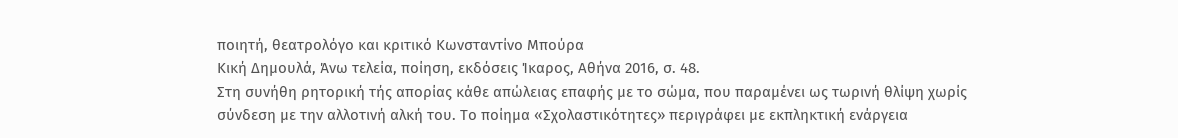ποιητή, θεατρολόγο και κριτικό Κωνσταντίνο Μπούρα
Κική Δημουλά, Άνω τελεία, ποίηση, εκδόσεις Ίκαρος, Αθήνα 2016, σ. 48.
Στη συνήθη ρητορική τής απορίας κάθε απώλειας επαφής με το σώμα, που παραμένει ως τωρινή θλίψη χωρίς σύνδεση με την αλλοτινή αλκή του. Το ποίημα «Σχολαστικότητες» περιγράφει με εκπληκτική ενάργεια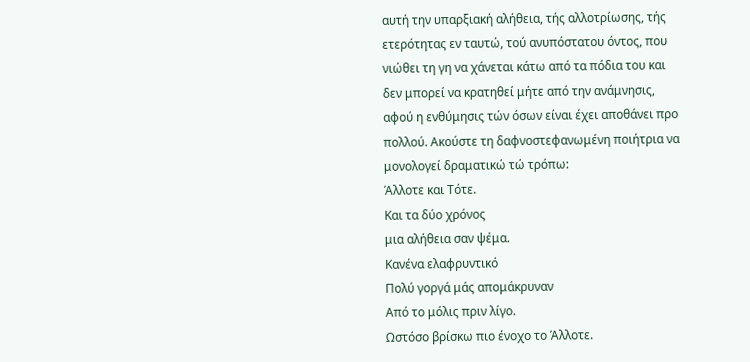αυτή την υπαρξιακή αλήθεια, τής αλλοτρίωσης, τής ετερότητας εν ταυτώ, τού ανυπόστατου όντος, που νιώθει τη γη να χάνεται κάτω από τα πόδια του και δεν μπορεί να κρατηθεί μήτε από την ανάμνησις, αφού η ενθύμησις τών όσων είναι έχει αποθάνει προ πολλού. Ακούστε τη δαφνοστεφανωμένη ποιήτρια να μονολογεί δραματικώ τώ τρόπω:
Άλλοτε και Τότε.
Και τα δύο χρόνος
μια αλήθεια σαν ψέμα.
Κανένα ελαφρυντικό
Πολύ γοργά μάς απομάκρυναν
Από το μόλις πριν λίγο.
Ωστόσο βρίσκω πιο ένοχο το Άλλοτε.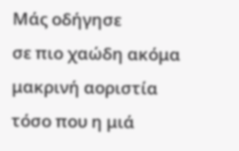Μάς οδήγησε
σε πιο χαώδη ακόμα μακρινή αοριστία
τόσο που η μιά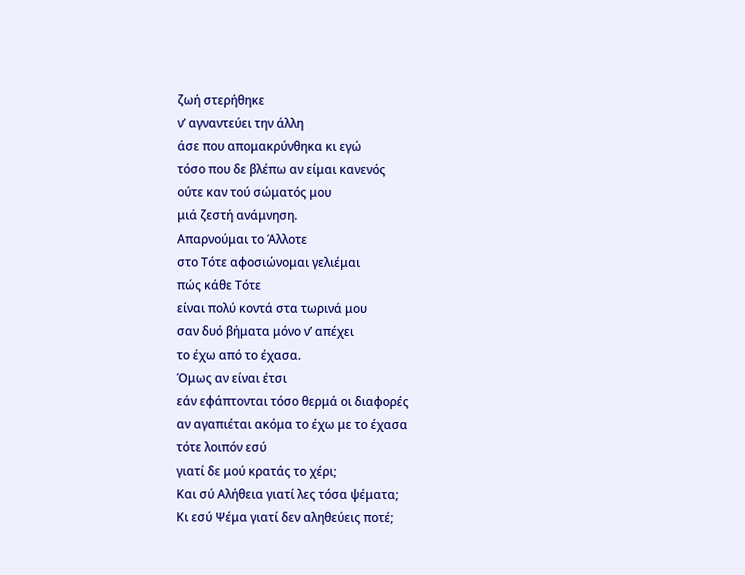ζωή στερήθηκε
ν’ αγναντεύει την άλλη
άσε που απομακρύνθηκα κι εγώ
τόσο που δε βλέπω αν είμαι κανενός
ούτε καν τού σώματός μου
μιά ζεστή ανάμνηση.
Απαρνούμαι το Άλλοτε
στο Τότε αφοσιώνομαι γελιέμαι
πώς κάθε Τότε
είναι πολύ κοντά στα τωρινά μου
σαν δυό βήματα μόνο ν’ απέχει
το έχω από το έχασα.
Όμως αν είναι έτσι
εάν εφάπτονται τόσο θερμά οι διαφορές
αν αγαπιέται ακόμα το έχω με το έχασα
τότε λοιπόν εσύ
γιατί δε μού κρατάς το χέρι;
Και σύ Αλήθεια γιατί λες τόσα ψέματα;
Κι εσύ Ψέμα γιατί δεν αληθεύεις ποτέ;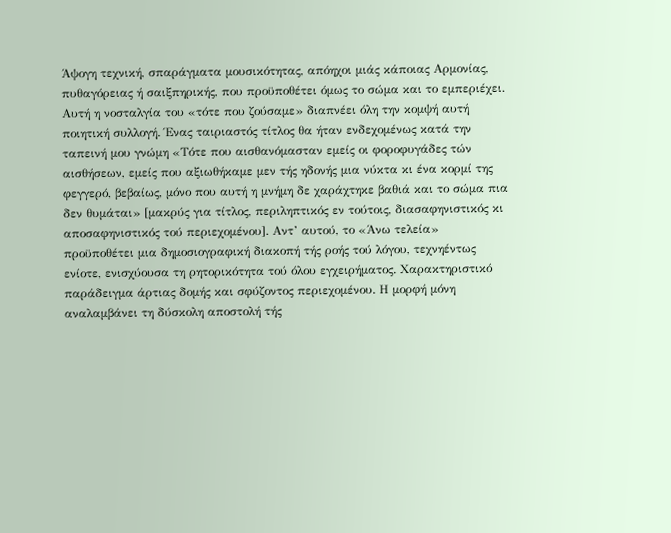Άψογη τεχνική, σπαράγματα μουσικότητας, απόηχοι μιάς κάποιας Αρμονίας, πυθαγόρειας ή σαιξπηρικής, που προϋποθέτει όμως το σώμα και το εμπεριέχει. Αυτή η νοσταλγία του «τότε που ζούσαμε» διαπνέει όλη την κομψή αυτή ποιητική συλλογή. Ένας ταιριαστός τίτλος θα ήταν ενδεχομένως κατά την ταπεινή μου γνώμη «Τότε που αισθανόμασταν εμείς οι φοροφυγάδες τών αισθήσεων, εμείς που αξιωθήκαμε μεν τής ηδονής μια νύκτα κι ένα κορμί της φεγγερό, βεβαίως, μόνο που αυτή η μνήμη δε χαράχτηκε βαθιά και το σώμα πια δεν θυμάται» [μακρύς για τίτλος, περιληπτικός εν τούτοις, διασαφηνιστικός κι αποσαφηνιστικός τού περιεχομένου]. Αντ’ αυτού, το «Άνω τελεία» προϋποθέτει μια δημοσιογραφική διακοπή τής ροής τού λόγου, τεχνηέντως ενίοτε, ενισχύουσα τη ρητορικότητα τού όλου εγχειρήματος. Χαρακτηριστικό παράδειγμα άρτιας δομής και σφύζοντος περιεχομένου. Η μορφή μόνη αναλαμβάνει τη δύσκολη αποστολή τής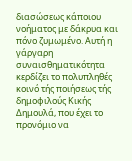διασώσεως κάποιου νοήματος με δάκρυα και πόνο ζυμωμένο. Αυτή η γάργαρη συναισθηματικότητα κερδίζει το πολυπληθές κοινό τής ποιήσεως τής δημοφιλούς Κικής Δημουλά, που έχει το προνόμιο να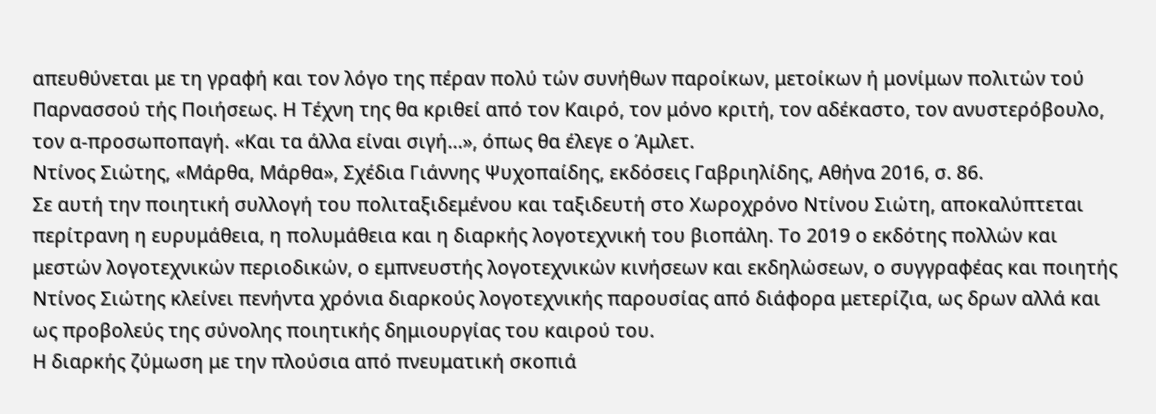απευθύνεται με τη γραφή και τον λόγο της πέραν πολύ τών συνήθων παροίκων, μετοίκων ή μονίμων πολιτών τού Παρνασσού τής Ποιήσεως. Η Τέχνη της θα κριθεί από τον Καιρό, τον μόνο κριτή, τον αδέκαστο, τον ανυστερόβουλο, τον α-προσωποπαγή. «Και τα άλλα είναι σιγή…», όπως θα έλεγε ο Άμλετ.
Ντίνος Σιώτης, «Μάρθα, Μάρθα», Σχέδια Γιάννης Ψυχοπαίδης, εκδόσεις Γαβριηλίδης, Αθήνα 2016, σ. 86.
Σε αυτή την ποιητική συλλογή του πολιταξιδεμένου και ταξιδευτή στο Χωροχρόνο Ντίνου Σιώτη, αποκαλύπτεται περίτρανη η ευρυμάθεια, η πολυμάθεια και η διαρκής λογοτεχνική του βιοπάλη. Το 2019 ο εκδότης πολλών και μεστών λογοτεχνικών περιοδικών, ο εμπνευστής λογοτεχνικών κινήσεων και εκδηλώσεων, ο συγγραφέας και ποιητής Ντίνος Σιώτης κλείνει πενήντα χρόνια διαρκούς λογοτεχνικής παρουσίας από διάφορα μετερίζια, ως δρων αλλά και ως προβολεύς της σύνολης ποιητικής δημιουργίας του καιρού του.
Η διαρκής ζύμωση με την πλούσια από πνευματική σκοπιά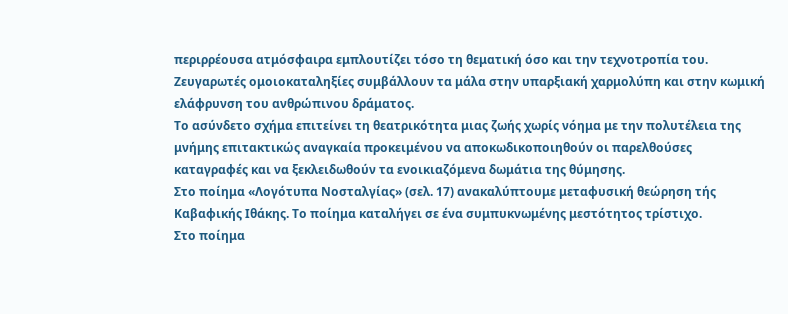περιρρέουσα ατμόσφαιρα εμπλουτίζει τόσο τη θεματική όσο και την τεχνοτροπία του.
Ζευγαρωτές ομοιοκαταληξίες συμβάλλουν τα μάλα στην υπαρξιακή χαρμολύπη και στην κωμική ελάφρυνση του ανθρώπινου δράματος.
Το ασύνδετο σχήμα επιτείνει τη θεατρικότητα μιας ζωής χωρίς νόημα με την πολυτέλεια της μνήμης επιτακτικώς αναγκαία προκειμένου να αποκωδικοποιηθούν οι παρελθούσες καταγραφές και να ξεκλειδωθούν τα ενοικιαζόμενα δωμάτια της θύμησης.
Στο ποίημα «Λογότυπα Νοσταλγίας» (σελ. 17) ανακαλύπτουμε μεταφυσική θεώρηση τής Καβαφικής Ιθάκης. Το ποίημα καταλήγει σε ένα συμπυκνωμένης μεστότητος τρίστιχο.
Στο ποίημα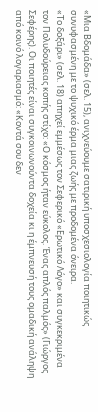«Μια Βδομάδα» (σελ. 15), ανιχνεύουμε σατιρική υποσχεσιολογία ποιητικώς συνυφασμένη με το ψυχικό έρμα μιας ζωής με προδομένα όνειρα.
«Το δοξάρι» (σελ. 18) απηχεί εμμέσως τον Σεφερικό «Ερωτικό Λόγο» και συγκεκριμένα τον Πολυδούρειας κοπής στίχο: «Ο κόσμος ήταν εύκολος. Ένας απλός παλμός» (Γιώργος Σεφέρης). Οι ποιητές είναι συγκοινωνούντα δοχεία κι η έμπνευσή τους ομαδική ανάληψη από κοινό λογαριασμό: «Κοντά σου δεν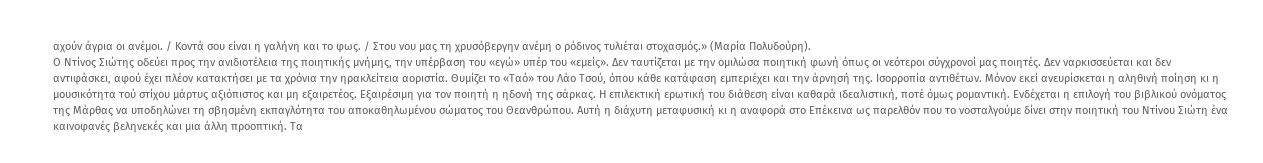αχούν άγρια οι ανέμοι. / Κοντά σου είναι η γαλήνη και το φως. / Στου νου μας τη χρυσόβεργην ανέμη ο ρόδινος τυλιέται στοχασμός.» (Μαρία Πολυδούρη).
Ο Ντίνος Σιώτης οδεύει προς την ανιδιοτέλεια της ποιητικής μνήμης, την υπέρβαση του «εγώ» υπέρ του «εμείς». Δεν ταυτίζεται με την ομιλώσα ποιητική φωνή όπως οι νεότεροι σύγχρονοί μας ποιητές. Δεν ναρκισσεύεται και δεν αντιφάσκει, αφού έχει πλέον κατακτήσει με τα χρόνια την ηρακλείτεια αοριστία. Θυμίζει το «Ταό» του Λάο Τσού, όπου κάθε κατάφαση εμπεριέχει και την άρνησή της. Ισορροπία αντιθέτων. Μόνον εκεί ανευρίσκεται η αληθινή ποίηση κι η μουσικότητα τού στίχου μάρτυς αξιόπιστος και μη εξαιρετέος. Εξαιρέσιμη για τον ποιητή η ηδονή της σάρκας. Η επιλεκτική ερωτική του διάθεση είναι καθαρά ιδεαλιστική, ποτέ όμως ρομαντική. Ενδέχεται η επιλογή του βιβλικού ονόματος της Μάρθας να υποδηλώνει τη σβησμένη εκπαγλότητα του αποκαθηλωμένου σώματος του Θεανθρώπου. Αυτή η διάχυτη μεταφυσική κι η αναφορά στο Επέκεινα ως παρελθόν που το νοσταλγούμε δίνει στην ποιητική του Ντίνου Σιώτη ένα καινοφανές βεληνεκές και μια άλλη προοπτική. Τα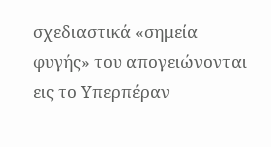σχεδιαστικά «σημεία φυγής» του απογειώνονται εις το Υπερπέραν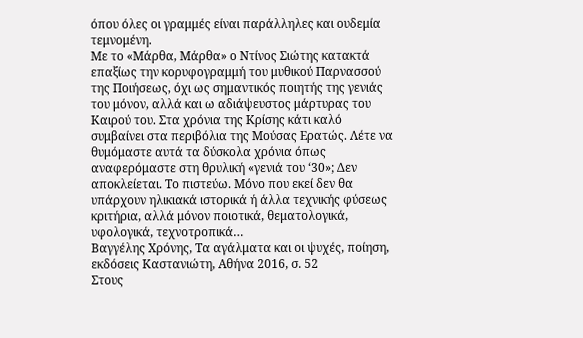όπου όλες οι γραμμές είναι παράλληλες και ουδεμία τεμνομένη.
Με το «Μάρθα, Μάρθα» ο Ντίνος Σιώτης κατακτά επαξίως την κορυφογραμμή του μυθικού Παρνασσού της Ποιήσεως, όχι ως σημαντικός ποιητής της γενιάς του μόνον, αλλά και ω αδιάψευστος μάρτυρας του Καιρού του. Στα χρόνια της Κρίσης κάτι καλό συμβαίνει στα περιβόλια της Μούσας Ερατώς. Λέτε να θυμόμαστε αυτά τα δύσκολα χρόνια όπως αναφερόμαστε στη θρυλική «γενιά του ‘30»; Δεν αποκλείεται. Το πιστεύω. Μόνο που εκεί δεν θα υπάρχουν ηλικιακά ιστορικά ή άλλα τεχνικής φύσεως κριτήρια, αλλά μόνον ποιοτικά, θεματολογικά, υφολογικά, τεχνοτροπικά…
Βαγγέλης Χρόνης, Τα αγάλματα και οι ψυχές, ποίηση, εκδόσεις Καστανιώτη, Αθήνα 2016, σ. 52
Στους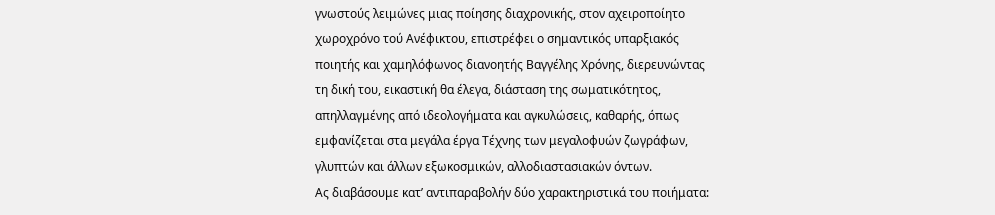γνωστούς λειμώνες μιας ποίησης διαχρονικής, στον αχειροποίητο χωροχρόνο τού Ανέφικτου, επιστρέφει ο σημαντικός υπαρξιακός ποιητής και χαμηλόφωνος διανοητής Βαγγέλης Χρόνης, διερευνώντας τη δική του, εικαστική θα έλεγα, διάσταση της σωματικότητος, απηλλαγμένης από ιδεολογήματα και αγκυλώσεις, καθαρής, όπως εμφανίζεται στα μεγάλα έργα Τέχνης των μεγαλοφυών ζωγράφων, γλυπτών και άλλων εξωκοσμικών, αλλοδιαστασιακών όντων.
Ας διαβάσουμε κατ’ αντιπαραβολήν δύο χαρακτηριστικά του ποιήματα: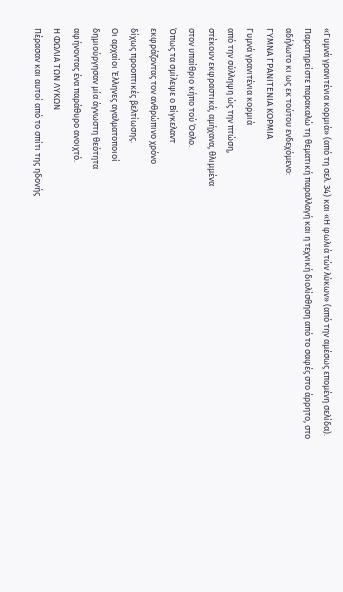«Γυμνά γρανιτένια κορμιά» (από τη σελ. 34) και «Η φωλιά τών λύκων» (από την αμέσως επομένη σελίδα). Παρατηρείστε παρακαλώ τη θεματική παραλλαγή και η τεχνική διολίσθηση από το σαφές στο άρρητο, στο αδήλωτο κι ως εκ τούτου ενδεχόμενο:
ΓΥΜΝΑ ΓΡΑΝΙΤΕΝΙΑ ΚΟΡΜΙΑ
Γυμνά γρανιτένια κορμιά
από την σύλληψη ώς την πτώση,
στέκουν εκφραστικά, αμήχανα, θλιμμένα
στον υπαίθριο κήπο τού Όσλο.
Όπως τα σμίλεψε ο Βίγκελαντ
εκφράζοντας τον ανθρώπινο χρόνο
δίχως προοπτικές βελτίωσης.
Οι αρχαίοι Έλληνες αγαλματοποιοί
δημιούργησαν μία άγνωστη θεότητα
αφήνοντας ένα παράθυρο ανοιχτό.
Η ΦΩΛΙΑ ΤΩΝ ΛΥΚΩΝ
Πέρασαν και αυτοί από το σπίτι της ηδονής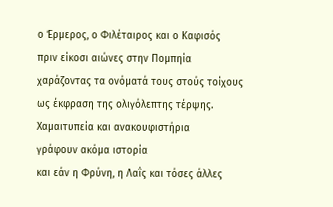ο Έρμερος, ο Φιλέταιρος και ο Καφισός
πριν είκοσι αιώνες στην Πομπηία
χαράζοντας τα ονόματά τους στούς τοίχους
ως έκφραση της ολιγόλεπτης τέρψης.
Χαμαιτυπεία και ανακουφιστήρια
γράφουν ακόμα ιστορία
και εάν η Φρύνη, η Λαΐς και τόσες άλλες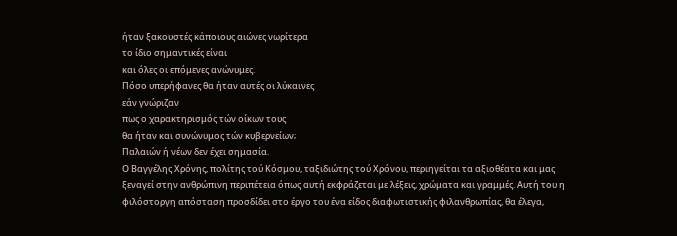ήταν ξακουστές κάποιους αιώνες νωρίτερα
το ίδιο σημαντικές είναι
και όλες οι επόμενες ανώνυμες.
Πόσο υπερήφανες θα ήταν αυτές οι λύκαινες
εάν γνώριζαν
πως ο χαρακτηρισμός τών οίκων τους
θα ήταν και συνώνυμος τών κυβερνείων;
Παλαιών ή νέων δεν έχει σημασία.
Ο Βαγγέλης Χρόνης, πολίτης τού Κόσμου, ταξιδιώτης τού Χρόνου, περιηγείται τα αξιοθέατα και μας ξεναγεί στην ανθρώπινη περιπέτεια όπως αυτή εκφράζεται με λέξεις, χρώματα και γραμμές. Αυτή του η φιλόστοργη απόσταση προσδίδει στο έργο του ένα είδος διαφωτιστικής φιλανθρωπίας, θα έλεγα,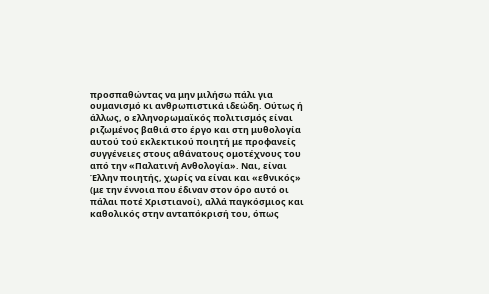προσπαθώντας να μην μιλήσω πάλι για ουμανισμό κι ανθρωπιστικά ιδεώδη. Ούτως ή άλλως, ο ελληνορωμαϊκός πολιτισμός είναι ριζωμένος βαθιά στο έργο και στη μυθολογία αυτού τού εκλεκτικού ποιητή με προφανείς συγγένειες στους αθάνατους ομοτέχνους του από την «Παλατινή Ανθολογία». Ναι, είναι Έλλην ποιητής, χωρίς να είναι και «εθνικός» (με την έννοια που έδιναν στον όρο αυτό οι πάλαι ποτέ Χριστιανοί), αλλά παγκόσμιος και καθολικός στην ανταπόκρισή του, όπως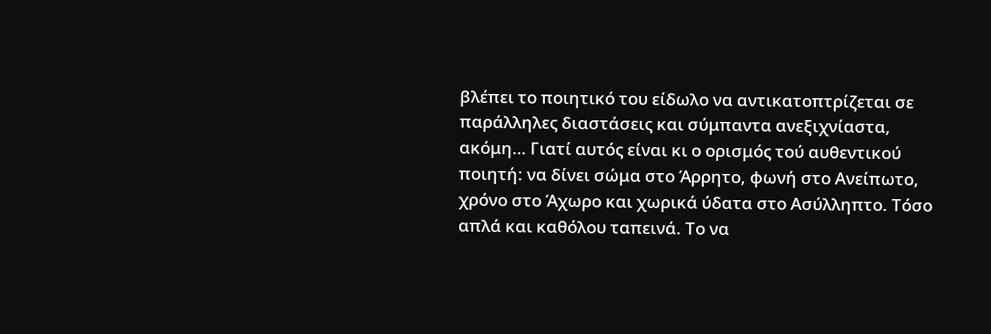βλέπει το ποιητικό του είδωλο να αντικατοπτρίζεται σε παράλληλες διαστάσεις και σύμπαντα ανεξιχνίαστα, ακόμη… Γιατί αυτός είναι κι ο ορισμός τού αυθεντικού ποιητή: να δίνει σώμα στο Άρρητο, φωνή στο Ανείπωτο, χρόνο στο Άχωρο και χωρικά ύδατα στο Ασύλληπτο. Τόσο απλά και καθόλου ταπεινά. Το να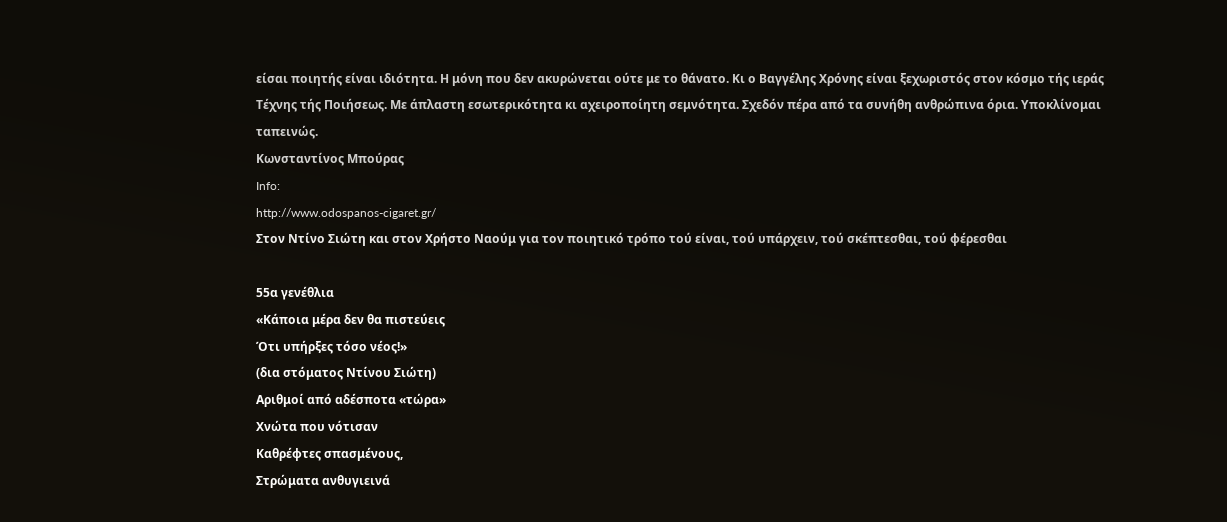είσαι ποιητής είναι ιδιότητα. Η μόνη που δεν ακυρώνεται ούτε με το θάνατο. Κι ο Βαγγέλης Χρόνης είναι ξεχωριστός στον κόσμο τής ιεράς Τέχνης τής Ποιήσεως. Με άπλαστη εσωτερικότητα κι αχειροποίητη σεμνότητα. Σχεδόν πέρα από τα συνήθη ανθρώπινα όρια. Υποκλίνομαι ταπεινώς.
Κωνσταντίνος Μπούρας
Info:
http://www.odospanos-cigaret.gr/
Στον Ντίνο Σιώτη και στον Χρήστο Ναούμ για τον ποιητικό τρόπο τού είναι, τού υπάρχειν, τού σκέπτεσθαι, τού φέρεσθαι

55α γενέθλια
«Κάποια μέρα δεν θα πιστεύεις
Ότι υπήρξες τόσο νέος!»
(δια στόματος Ντίνου Σιώτη)
Αριθμοί από αδέσποτα «τώρα»
Χνώτα που νότισαν
Καθρέφτες σπασμένους,
Στρώματα ανθυγιεινά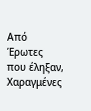Από Έρωτες που έληξαν,
Χαραγμένες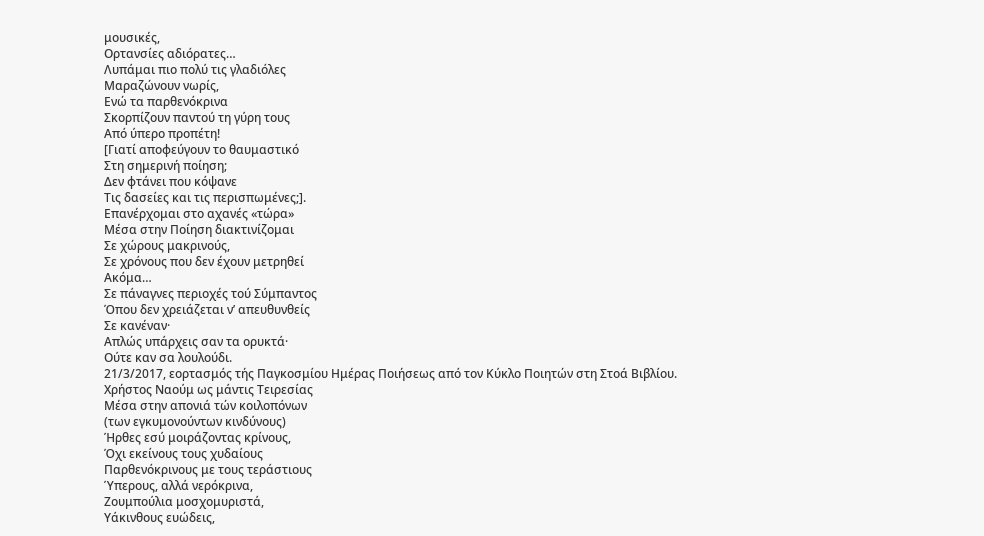μουσικές,
Ορτανσίες αδιόρατες…
Λυπάμαι πιο πολύ τις γλαδιόλες
Μαραζώνουν νωρίς,
Ενώ τα παρθενόκρινα
Σκορπίζουν παντού τη γύρη τους
Από ύπερο προπέτη!
[Γιατί αποφεύγουν το θαυμαστικό
Στη σημερινή ποίηση;
Δεν φτάνει που κόψανε
Τις δασείες και τις περισπωμένες;].
Επανέρχομαι στο αχανές «τώρα»
Μέσα στην Ποίηση διακτινίζομαι
Σε χώρους μακρινούς,
Σε χρόνους που δεν έχουν μετρηθεί
Ακόμα…
Σε πάναγνες περιοχές τού Σύμπαντος
Όπου δεν χρειάζεται ν’ απευθυνθείς
Σε κανέναν·
Απλώς υπάρχεις σαν τα ορυκτά·
Ούτε καν σα λουλούδι.
21/3/2017, εορτασμός τής Παγκοσμίου Ημέρας Ποιήσεως από τον Κύκλο Ποιητών στη Στοά Βιβλίου.
Χρήστος Ναούμ ως μάντις Τειρεσίας
Μέσα στην απονιά τών κοιλοπόνων
(των εγκυμονούντων κινδύνους)
Ήρθες εσύ μοιράζοντας κρίνους,
Όχι εκείνους τους χυδαίους
Παρθενόκρινους με τους τεράστιους
Ύπερους, αλλά νερόκρινα,
Ζουμπούλια μοσχομυριστά,
Υάκινθους ευώδεις,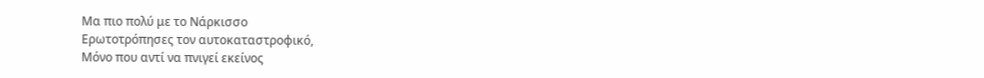Μα πιο πολύ με το Νάρκισσο
Ερωτοτρόπησες τον αυτοκαταστροφικό,
Μόνο που αντί να πνιγεί εκείνος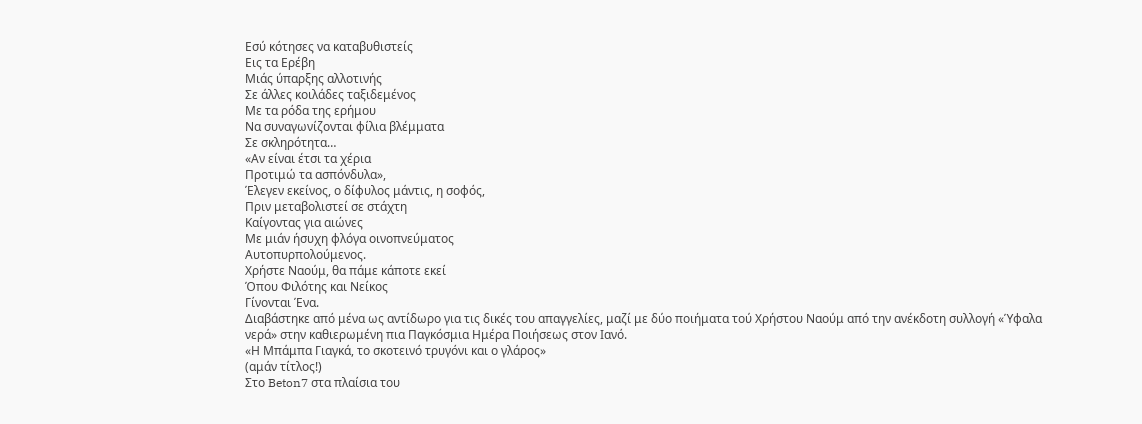Εσύ κότησες να καταβυθιστείς
Εις τα Ερέβη
Μιάς ύπαρξης αλλοτινής
Σε άλλες κοιλάδες ταξιδεμένος
Με τα ρόδα της ερήμου
Να συναγωνίζονται φίλια βλέμματα
Σε σκληρότητα…
«Αν είναι έτσι τα χέρια
Προτιμώ τα ασπόνδυλα»,
Έλεγεν εκείνος, ο δίφυλος μάντις, η σοφός,
Πριν μεταβολιστεί σε στάχτη
Καίγοντας για αιώνες
Με μιάν ήσυχη φλόγα οινοπνεύματος
Αυτοπυρπολούμενος.
Χρήστε Ναούμ, θα πάμε κάποτε εκεί
Όπου Φιλότης και Νείκος
Γίνονται Ένα.
Διαβάστηκε από μένα ως αντίδωρο για τις δικές του απαγγελίες, μαζί με δύο ποιήματα τού Χρήστου Ναούμ από την ανέκδοτη συλλογή «Ύφαλα νερά» στην καθιερωμένη πια Παγκόσμια Ημέρα Ποιήσεως στον Ιανό.
«Η Μπάμπα Γιαγκά, το σκοτεινό τρυγόνι και ο γλάρος»
(αμάν τίτλος!)
Στο Beton7 στα πλαίσια του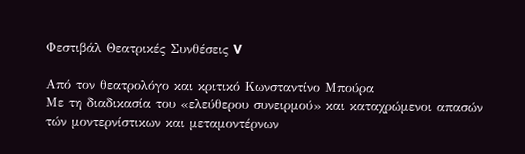Φεστιβάλ Θεατρικές Συνθέσεις V

Από τον θεατρολόγο και κριτικό Κωνσταντίνο Μπούρα
Με τη διαδικασία του «ελεύθερου συνειρμού» και καταχρώμενοι απασών τών μοντερνίστικων και μεταμοντέρνων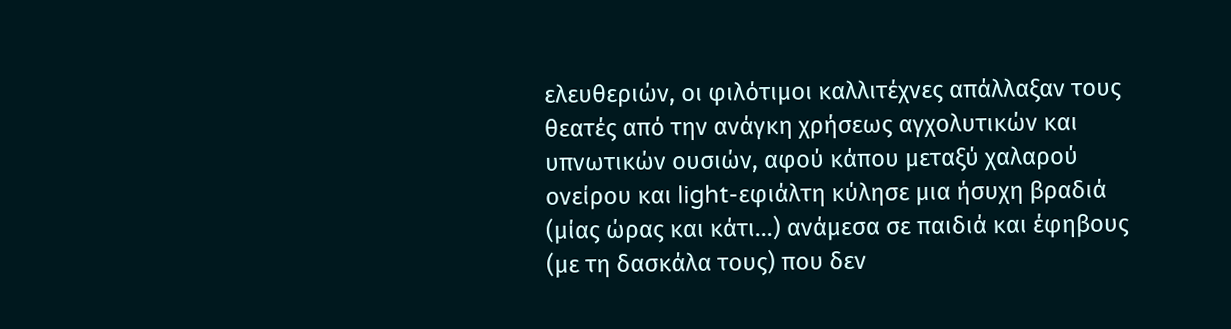ελευθεριών, οι φιλότιμοι καλλιτέχνες απάλλαξαν τους θεατές από την ανάγκη χρήσεως αγχολυτικών και υπνωτικών ουσιών, αφού κάπου μεταξύ χαλαρού ονείρου και light-εφιάλτη κύλησε μια ήσυχη βραδιά (μίας ώρας και κάτι…) ανάμεσα σε παιδιά και έφηβους (με τη δασκάλα τους) που δεν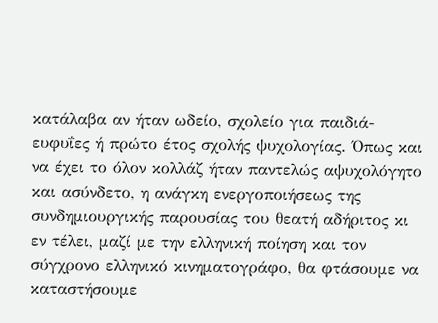κατάλαβα αν ήταν ωδείο, σχολείο για παιδιά-ευφυΐες ή πρώτο έτος σχολής ψυχολογίας. Όπως και να έχει το όλον κολλάζ ήταν παντελώς αψυχολόγητο και ασύνδετο, η ανάγκη ενεργοποιήσεως της συνδημιουργικής παρουσίας του θεατή αδήριτος κι εν τέλει, μαζί με την ελληνική ποίηση και τον σύγχρονο ελληνικό κινηματογράφο, θα φτάσουμε να καταστήσουμε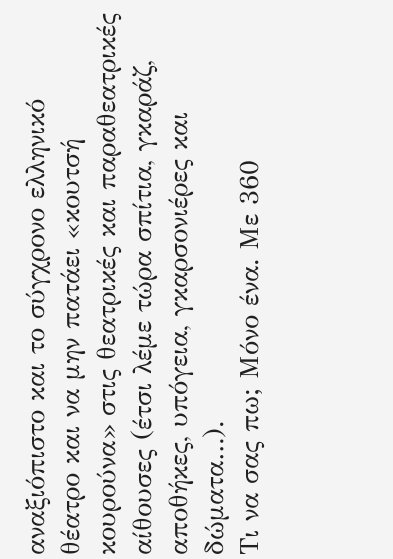αναξιόπιστο και το σύγχρονο ελληνικό θέατρο και να μην πατάει «κουτσή κουρούνα» στις θεατρικές και παραθεατρικές αίθουσες (έτσι λέμε τώρα σπίτια, γκαράζ, αποθήκες, υπόγεια, γκαρσονιέρες και δώματα…).
Τι να σας πω; Μόνο ένα. Με 360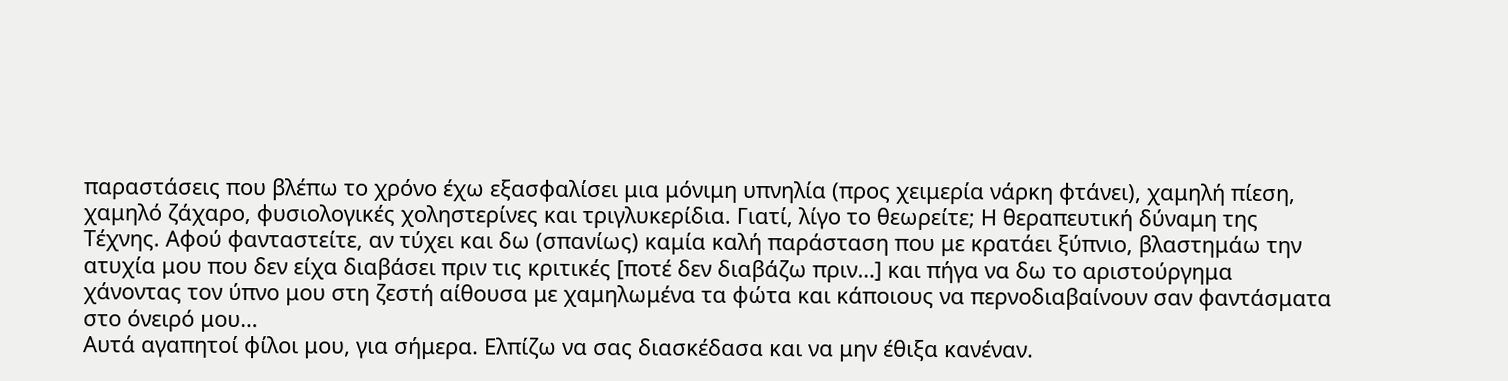παραστάσεις που βλέπω το χρόνο έχω εξασφαλίσει μια μόνιμη υπνηλία (προς χειμερία νάρκη φτάνει), χαμηλή πίεση, χαμηλό ζάχαρο, φυσιολογικές χοληστερίνες και τριγλυκερίδια. Γιατί, λίγο το θεωρείτε; Η θεραπευτική δύναμη της Τέχνης. Αφού φανταστείτε, αν τύχει και δω (σπανίως) καμία καλή παράσταση που με κρατάει ξύπνιο, βλαστημάω την ατυχία μου που δεν είχα διαβάσει πριν τις κριτικές [ποτέ δεν διαβάζω πριν…] και πήγα να δω το αριστούργημα χάνοντας τον ύπνο μου στη ζεστή αίθουσα με χαμηλωμένα τα φώτα και κάποιους να περνοδιαβαίνουν σαν φαντάσματα στο όνειρό μου…
Αυτά αγαπητοί φίλοι μου, για σήμερα. Ελπίζω να σας διασκέδασα και να μην έθιξα κανέναν.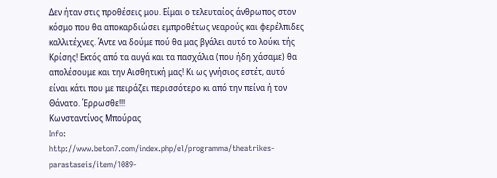Δεν ήταν στις προθέσεις μου. Είμαι ο τελευταίος άνθρωπος στον κόσμο που θα αποκαρδιώσει εμπροθέτως νεαρούς και φερέλπιδες καλλιτέχνες. Άντε να δούμε πού θα μας βγάλει αυτό το λούκι τής Κρίσης! Εκτός από τα αυγά και τα πασχάλια (που ήδη χάσαμε) θα απολέσουμε και την Αισθητική μας! Κι ως γνήσιος εστέτ, αυτό είναι κάτι που με πειράζει περισσότερο κι από την πείνα ή τον Θάνατο. Έρρωσθε!!!
Κωνσταντίνος Μπούρας
Info:
http://www.beton7.com/index.php/el/programma/theatrikes-parastaseis/item/1089-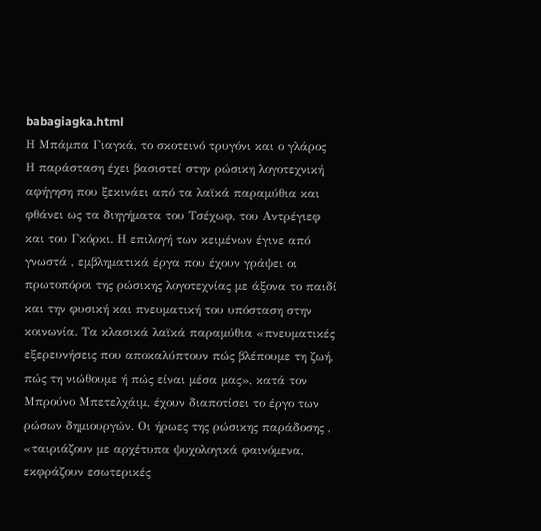babagiagka.html
Η Μπάμπα Γιαγκά, το σκοτεινό τρυγόνι και ο γλάρος
Η παράσταση έχει βασιστεί στην ρώσικη λογοτεχνική αφήγηση που ξεκινάει από τα λαϊκά παραμύθια και φθάνει ως τα διηγήματα του Τσέχωφ, του Αντρέγιεφ και του Γκόρκι. Η επιλογή των κειμένων έγινε από γνωστά , εμβληματικά έργα που έχουν γράψει οι πρωτοπόροι της ρώσικης λογοτεχνίας με άξονα το παιδί και την φυσική και πνευματική του υπόσταση στην κοινωνία. Τα κλασικά λαϊκά παραμύθια «πνευματικές εξερευνήσεις που αποκαλύπτουν πώς βλέπουμε τη ζωή, πώς τη νιώθουμε ή πώς είναι μέσα μας», κατά τον Μπρούνο Μπετελχάιμ, έχουν διαποτίσει το έργο των ρώσων δημιουργών. Οι ήρωες της ρώσικης παράδοσης , «ταιριάζουν με αρχέτυπα ψυχολογικά φαινόμενα, εκφράζουν εσωτερικές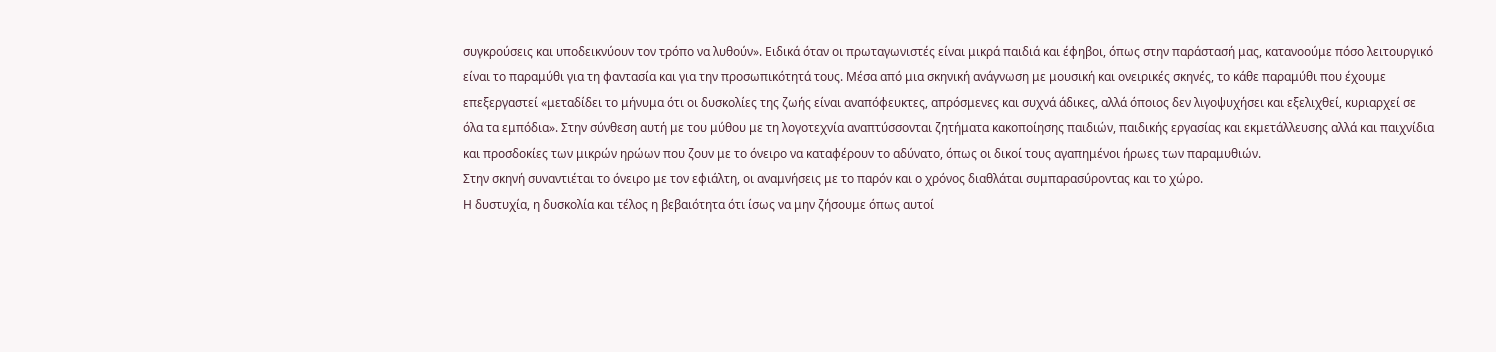συγκρούσεις και υποδεικνύουν τον τρόπο να λυθούν». Ειδικά όταν οι πρωταγωνιστές είναι μικρά παιδιά και έφηβοι, όπως στην παράστασή μας, κατανοούμε πόσο λειτουργικό είναι το παραμύθι για τη φαντασία και για την προσωπικότητά τους. Μέσα από μια σκηνική ανάγνωση με μουσική και ονειρικές σκηνές, το κάθε παραμύθι που έχουμε επεξεργαστεί «μεταδίδει το μήνυμα ότι οι δυσκολίες της ζωής είναι αναπόφευκτες, απρόσμενες και συχνά άδικες, αλλά όποιος δεν λιγοψυχήσει και εξελιχθεί, κυριαρχεί σε όλα τα εμπόδια». Στην σύνθεση αυτή με του μύθου με τη λογοτεχνία αναπτύσσονται ζητήματα κακοποίησης παιδιών, παιδικής εργασίας και εκμετάλλευσης αλλά και παιχνίδια και προσδοκίες των μικρών ηρώων που ζουν με το όνειρο να καταφέρουν το αδύνατο, όπως οι δικοί τους αγαπημένοι ήρωες των παραμυθιών.
Στην σκηνή συναντιέται το όνειρο με τον εφιάλτη, οι αναμνήσεις με το παρόν και ο χρόνος διαθλάται συμπαρασύροντας και το χώρο.
Η δυστυχία, η δυσκολία και τέλος η βεβαιότητα ότι ίσως να μην ζήσουμε όπως αυτοί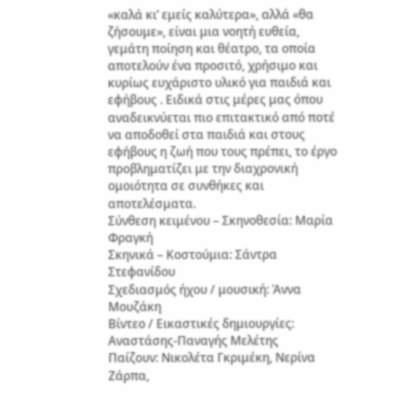«καλά κι’ εμείς καλύτερα», αλλά «θα ζήσουμε», είναι μια νοητή ευθεία, γεμάτη ποίηση και θέατρο, τα οποία αποτελούν ένα προσιτό, χρήσιμο και κυρίως ευχάριστο υλικό για παιδιά και εφήβους . Ειδικά στις μέρες μας όπου αναδεικνύεται πιο επιτακτικό από ποτέ να αποδοθεί στα παιδιά και στους εφήβους η ζωή που τους πρέπει, το έργο προβληματίζει με την διαχρονική ομοιότητα σε συνθήκες και αποτελέσματα.
Σύνθεση κειμένου – Σκηνοθεσία: Μαρία Φραγκή
Σκηνικά – Κοστούμια: Σάντρα Στεφανίδου
Σχεδιασμός ήχου / μουσική: Άννα Μουζάκη
Βίντεο / Εικαστικές δημιουργίες: Αναστάσης-Παναγής Μελέτης
Παίζουν: Νικολέτα Γκριμέκη, Νερίνα Ζάρπα,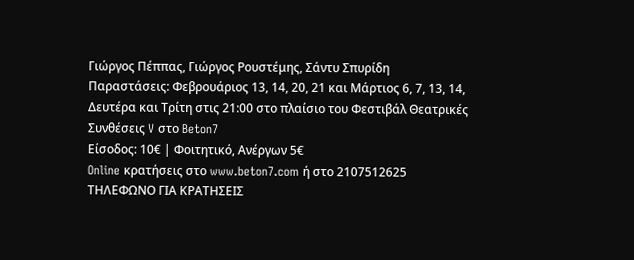Γιώργος Πέππας, Γιώργος Ρουστέμης, Σάντυ Σπυρίδη
Παραστάσεις: Φεβρουάριος 13, 14, 20, 21 και Μάρτιος 6, 7, 13, 14, Δευτέρα και Τρίτη στις 21:00 στο πλαίσιο του Φεστιβάλ Θεατρικές Συνθέσεις V στο Beton7
Είσοδος: 10€ | Φοιτητικό, Ανέργων 5€
Online κρατήσεις στο www.beton7.com ή στο 2107512625
ΤΗΛΕΦΩΝO ΓΙΑ ΚΡΑΤΗΣΕΙΣ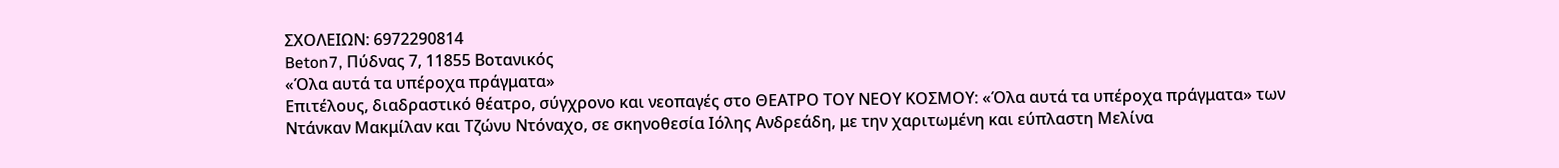ΣΧΟΛΕΙΩΝ: 6972290814
Beton7, Πύδνας 7, 11855 Βοτανικός
«Όλα αυτά τα υπέροχα πράγματα»
Επιτέλους, διαδραστικό θέατρο, σύγχρονο και νεοπαγές στο ΘΕΑΤΡΟ ΤΟΥ ΝΕΟΥ ΚΟΣΜΟΥ: «Όλα αυτά τα υπέροχα πράγματα» των Ντάνκαν Μακμίλαν και Τζώνυ Ντόναχο, σε σκηνοθεσία Ιόλης Ανδρεάδη, με την χαριτωμένη και εύπλαστη Μελίνα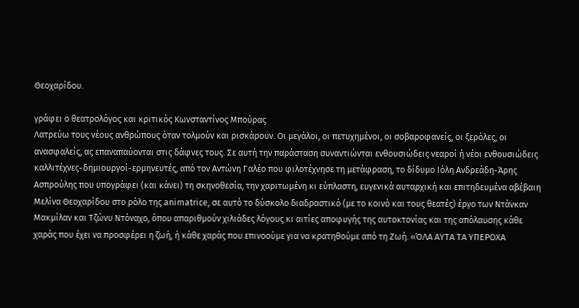Θεοχαρίδου.

γράφει ο θεατρολόγος και κριτικός Κωνσταντίνος Μπούρας
Λατρεύω τους νέους ανθρώπους όταν τολμούν και ρισκάρουν. Οι μεγάλοι, οι πετυχημένοι, οι σοβαροφανείς, οι ξερόλες, οι ανασφαλείς, ας επαναπαύονται στις δάφνες τους. Σε αυτή την παράσταση συναντιώνται ενθουσιώδεις νεαροί ή νέοι ενθουσιώδεις καλλιτέχνες-δημιουργοί-ερμηνευτές, από τον Αντώνη Γαλέο που φιλοτέχνησε τη μετάφραση, το δίδυμο Ιόλη Ανδρεάδη-Άρης Ασπρούλης που υπογράφει (και κάνει) τη σκηνοθεσία, την χαριτωμένη κι εύπλαστη, ευγενικά αυταρχική και επιτηδευμένα αβέβαιη Μελίνα Θεοχαρίδου στο ρόλο της animatrice, σε αυτό το δύσκολο διαδραστικό (με το κοινό και τους θεατές) έργο των Ντάνκαν Μακμίλαν και Τζώνυ Ντόναχο, όπου απαριθμούν χιλιάδες λόγους κι αιτίες αποφυγής της αυτοκτονίας και της απόλαυσης κάθε χαράς που έχει να προσφέρει η ζωή, ή κάθε χαράς που επινοούμε για να κρατηθούμε από τη Ζωή. «ΌΛΑ ΑΥΤΑ ΤΑ ΥΠΕΡΟΧΑ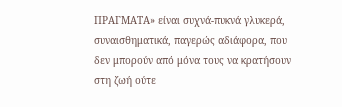ΠΡΑΓΜΑΤΑ» είναι συχνά-πυκνά γλυκερά, συναισθηματικά, παγερώς αδιάφορα, που δεν μπορούν από μόνα τους να κρατήσουν στη ζωή ούτε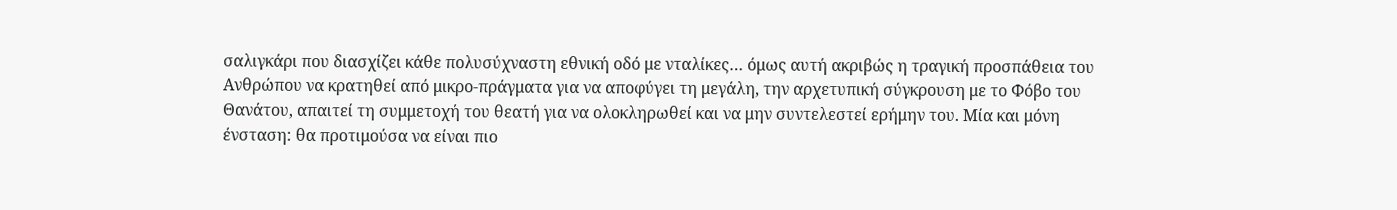σαλιγκάρι που διασχίζει κάθε πολυσύχναστη εθνική οδό με νταλίκες… όμως αυτή ακριβώς η τραγική προσπάθεια του Ανθρώπου να κρατηθεί από μικρο-πράγματα για να αποφύγει τη μεγάλη, την αρχετυπική σύγκρουση με το Φόβο του Θανάτου, απαιτεί τη συμμετοχή του θεατή για να ολοκληρωθεί και να μην συντελεστεί ερήμην του. Μία και μόνη ένσταση: θα προτιμούσα να είναι πιο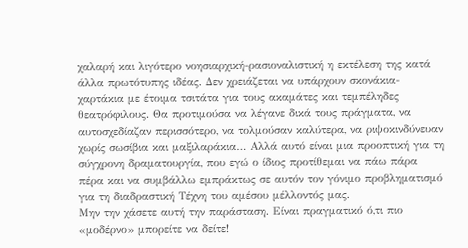χαλαρή και λιγότερο νοησιαρχική-ρασιοναλιστική η εκτέλεση της κατά άλλα πρωτότυπης ιδέας. Δεν χρειάζεται να υπάρχουν σκονάκια-χαρτάκια με έτοιμα τσιτάτα για τους ακαμάτες και τεμπέληδες θεατρόφιλους. Θα προτιμούσα να λέγανε δικά τους πράγματα, να αυτοσχεδίαζαν περισσότερο, να τολμούσαν καλύτερα, να ριψοκινδύνευαν χωρίς σωσίβια και μαξιλαράκια… Αλλά αυτό είναι μια προοπτική για τη σύγχρονη δραματουργία, που εγώ ο ίδιος προτίθεμαι να πάω πάρα πέρα και να συμβάλλω εμπράκτως σε αυτόν τον γόνιμο προβληματισμό για τη διαδραστική Τέχνη του αμέσου μέλλοντός μας.
Μην την χάσετε αυτή την παράσταση. Είναι πραγματικό ό,τι πιο «μοδέρνο» μπορείτε να δείτε!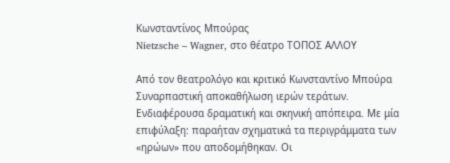Κωνσταντίνος Μπούρας
Nietzsche – Wagner, στο θέατρο ΤΟΠΟΣ ΑΛΛΟΥ

Από τον θεατρολόγο και κριτικό Κωνσταντίνο Μπούρα
Συναρπαστική αποκαθήλωση ιερών τεράτων. Ενδιαφέρουσα δραματική και σκηνική απόπειρα. Με μία επιφύλαξη: παραήταν σχηματικά τα περιγράμματα των «ηρώων» που αποδομήθηκαν. Οι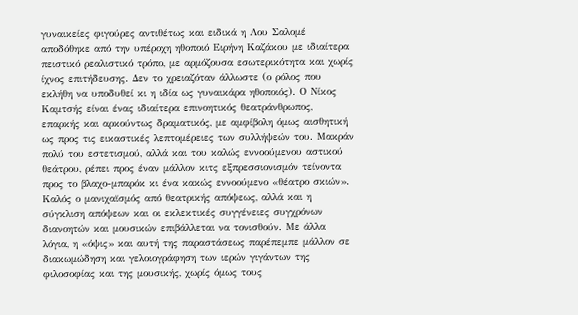γυναικείες φιγούρες αντιθέτως και ειδικά η Λου Σαλομέ αποδόθηκε από την υπέροχη ηθοποιό Ειρήνη Καζάκου με ιδιαίτερα πειστικό ρεαλιστικό τρόπο, με αρμόζουσα εσωτερικότητα και χωρίς ίχνος επιτήδευσης. Δεν το χρειαζόταν άλλωστε (ο ρόλος που εκλήθη να υποδυθεί κι η ιδία ως γυναικάρα ηθοποιός). Ο Νίκος Καμτσής είναι ένας ιδιαίτερα επινοητικός θεατράνθρωπος, επαρκής και αρκούντως δραματικός, με αμφίβολη όμως αισθητική ως προς τις εικαστικές λεπτομέρειες των συλλήψεών του. Μακράν πολύ του εστετισμού, αλλά και του καλώς εννοούμενου αστικού θεάτρου, ρέπει προς έναν μάλλον κιτς εξπρεσσιονισμόν τείνοντα προς το βλαχο-μπαρόκ κι ένα κακώς εννοούμενο «θέατρο σκιών». Καλός ο μανιχαϊσμός από θεατρικής απόψεως, αλλά και η σύγκλιση απόψεων και οι εκλεκτικές συγγένειες συγχρόνων διανοητών και μουσικών επιβάλλεται να τονισθούν. Με άλλα λόγια, η «όψις» και αυτή της παραστάσεως παρέπεμπε μάλλον σε διακωμώδηση και γελοιογράφηση των ιερών γιγάντων της φιλοσοφίας και της μουσικής, χωρίς όμως τους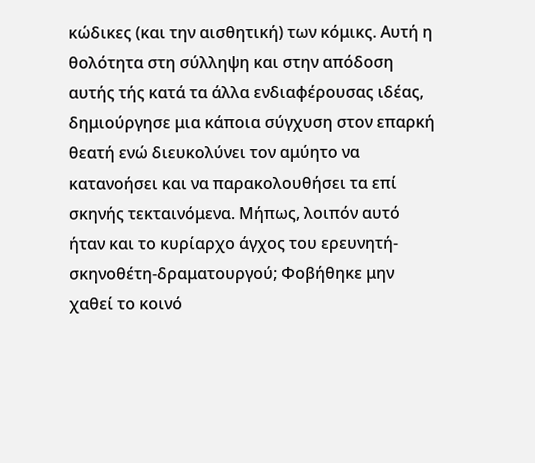κώδικες (και την αισθητική) των κόμικς. Αυτή η θολότητα στη σύλληψη και στην απόδοση αυτής τής κατά τα άλλα ενδιαφέρουσας ιδέας, δημιούργησε μια κάποια σύγχυση στον επαρκή θεατή ενώ διευκολύνει τον αμύητο να κατανοήσει και να παρακολουθήσει τα επί σκηνής τεκταινόμενα. Μήπως, λοιπόν αυτό ήταν και το κυρίαρχο άγχος του ερευνητή-σκηνοθέτη-δραματουργού; Φοβήθηκε μην χαθεί το κοινό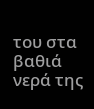του στα βαθιά νερά της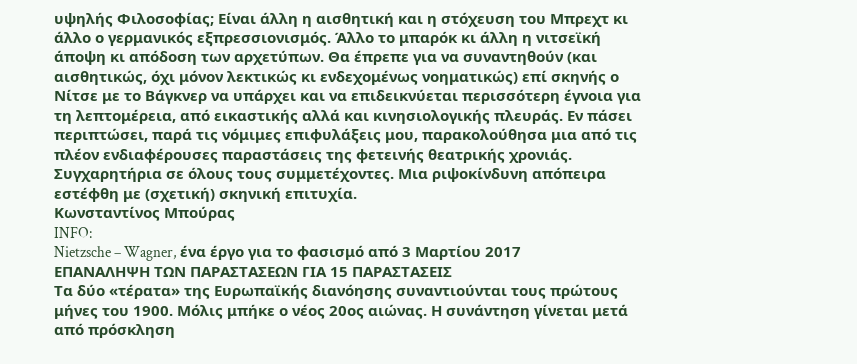υψηλής Φιλοσοφίας; Είναι άλλη η αισθητική και η στόχευση του Μπρεχτ κι άλλο ο γερμανικός εξπρεσσιονισμός. Άλλο το μπαρόκ κι άλλη η νιτσεϊκή άποψη κι απόδοση των αρχετύπων. Θα έπρεπε για να συναντηθούν (και αισθητικώς, όχι μόνον λεκτικώς κι ενδεχομένως νοηματικώς) επί σκηνής ο Νίτσε με το Βάγκνερ να υπάρχει και να επιδεικνύεται περισσότερη έγνοια για τη λεπτομέρεια, από εικαστικής αλλά και κινησιολογικής πλευράς. Εν πάσει περιπτώσει, παρά τις νόμιμες επιφυλάξεις μου, παρακολούθησα μια από τις πλέον ενδιαφέρουσες παραστάσεις της φετεινής θεατρικής χρονιάς. Συγχαρητήρια σε όλους τους συμμετέχοντες. Μια ριψοκίνδυνη απόπειρα εστέφθη με (σχετική) σκηνική επιτυχία.
Κωνσταντίνος Μπούρας
INFO:
Nietzsche – Wagner, ένα έργο για το φασισμό από 3 Μαρτίου 2017
ΕΠΑΝΑΛΗΨΗ ΤΩΝ ΠΑΡΑΣΤΑΣΕΩΝ ΓΙΑ 15 ΠΑΡΑΣΤΑΣΕΙΣ
Τα δύο «τέρατα» της Ευρωπαϊκής διανόησης συναντιούνται τους πρώτους μήνες του 1900. Μόλις μπήκε ο νέος 20ος αιώνας. Η συνάντηση γίνεται μετά από πρόσκληση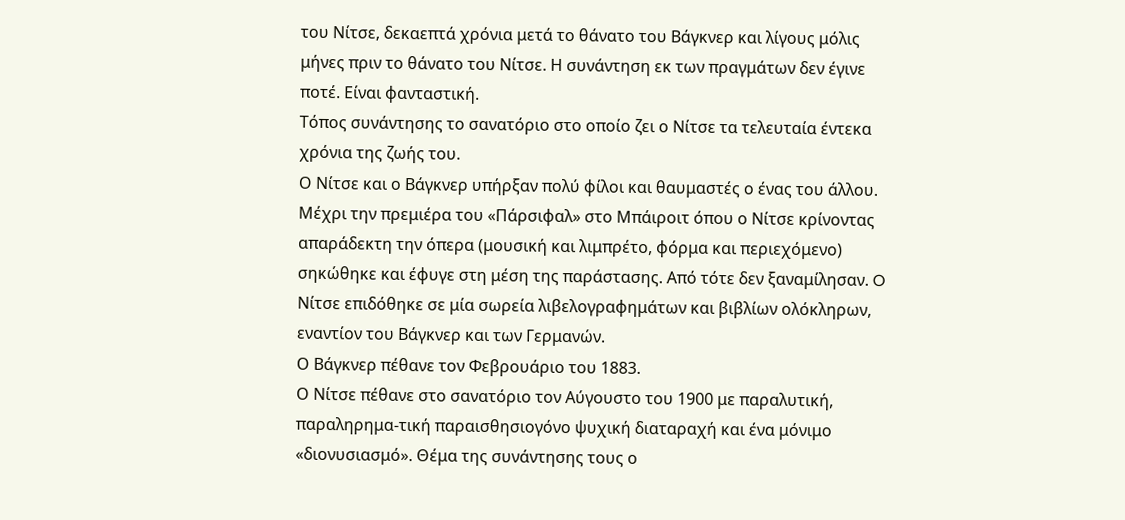του Νίτσε, δεκαεπτά χρόνια μετά το θάνατο του Βάγκνερ και λίγους μόλις μήνες πριν το θάνατο του Νίτσε. Η συνάντηση εκ των πραγμάτων δεν έγινε ποτέ. Είναι φανταστική.
Τόπος συνάντησης το σανατόριο στο οποίο ζει ο Νίτσε τα τελευταία έντεκα χρόνια της ζωής του.
Ο Νίτσε και ο Βάγκνερ υπήρξαν πολύ φίλοι και θαυμαστές ο ένας του άλλου. Μέχρι την πρεμιέρα του «Πάρσιφαλ» στο Μπάιροιτ όπου ο Νίτσε κρίνοντας απαράδεκτη την όπερα (μουσική και λιμπρέτο, φόρμα και περιεχόμενο) σηκώθηκε και έφυγε στη μέση της παράστασης. Από τότε δεν ξαναμίλησαν. O Νίτσε επιδόθηκε σε μία σωρεία λιβελογραφημάτων και βιβλίων ολόκληρων, εναντίον του Βάγκνερ και των Γερμανών.
Ο Βάγκνερ πέθανε τον Φεβρουάριο του 1883.
Ο Νίτσε πέθανε στο σανατόριο τον Αύγουστο του 1900 με παραλυτική, παραληρημα-τική παραισθησιογόνο ψυχική διαταραχή και ένα μόνιμο «διονυσιασμό». Θέμα της συνάντησης τους ο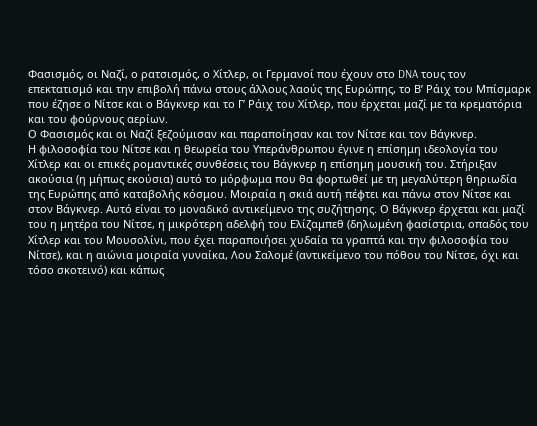Φασισμός, οι Ναζί, ο ρατσισμός, ο Χίτλερ, οι Γερμανοί που έχουν στο DNA τους τον επεκτατισμό και την επιβολή πάνω στους άλλους λαούς της Ευρώπης, το Β’ Ράιχ του Μπίσμαρκ που έζησε ο Νίτσε και ο Βάγκνερ και το Γ’ Ράιχ του Χίτλερ, που έρχεται μαζί με τα κρεματόρια και του φούρνους αερίων.
Ο Φασισμός και οι Ναζί ξεζούμισαν και παραποίησαν και τον Νίτσε και τον Βάγκνερ.
Η φιλοσοφία του Νίτσε και η θεωρεία του Υπεράνθρωπου έγινε η επίσημη ιδεολογία του Χίτλερ και οι επικές ρομαντικές συνθέσεις του Βάγκνερ η επίσημη μουσική του. Στήριξαν ακούσια (η μήπως εκούσια) αυτό το μόρφωμα που θα φορτωθεί με τη μεγαλύτερη θηριωδία της Ευρώπης από καταβολής κόσμου. Μοιραία η σκιά αυτή πέφτει και πάνω στον Νίτσε και στον Βάγκνερ. Αυτό είναι το μοναδικό αντικείμενο της συζήτησης. Ο Βάγκνερ έρχεται και μαζί του η μητέρα του Νίτσε, η μικρότερη αδελφή του Ελίζαμπεθ (δηλωμένη φασίστρια, οπαδός του Χίτλερ και του Μουσολίνι, που έχει παραποιήσει χυδαία τα γραπτά και την φιλοσοφία του Νίτσε), και η αιώνια μοιραία γυναίκα, Λου Σαλομέ (αντικείμενο του πόθου του Νίτσε, όχι και τόσο σκοτεινό) και κάπως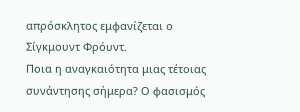απρόσκλητος εμφανίζεται ο Σίγκμουντ Φρόυντ.
Ποια η αναγκαιότητα μιας τέτοιας συνάντησης σήμερα? Ο φασισμός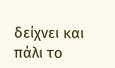δείχνει και πάλι το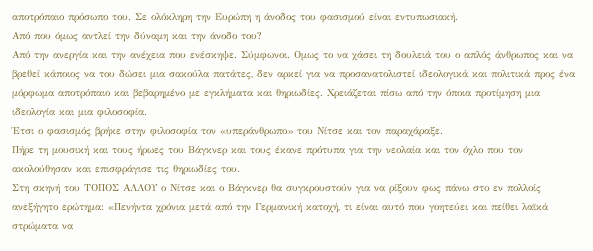αποτρόπαιο πρόσωπο του. Σε ολόκληρη την Ευρώπη η άνοδος του φασισμού είναι εντυπωσιακή.
Από που όμως αντλεί την δύναμη και την άνοδο του?
Από την ανεργία και την ανέχεια που ενέσκηψε. Σύμφωνοι. Ομως το να χάσει τη δουλειά του ο απλός άνθρωπος και να βρεθεί κάποιος να του δώσει μια σακούλα πατάτες, δεν αρκεί για να προσανατολιστεί ιδεολογικά και πολιτικά προς ένα μόρφωμα αποτρόπαιο και βεβαρημένο με εγκλήματα και θηριωδίες. Χρειάζεται πίσω από την όποια προτίμηση μια ιδεολογία και μια φιλοσοφία.
Έτσι ο φασισμός βρήκε στην φιλοσοφία τον «υπεράνθρωπο» του Νίτσε και τον παραχάραξε.
Πήρε τη μουσική και τους ήρωες του Βάγκνερ και τους έκανε πρότυπα για την νεολαία και τον όχλο που τον ακολούθησαν και επισφράγισε τις θηριωδίες του.
Στη σκηνή του ΤΟΠΟΣ ΑΛΛΟΥ ο Νίτσε και ο Βάγκνερ θα συγκρουστούν για να ρίξουν φως πάνω στο εν πολλοίς ανεξήγητο ερώτημα: «Πενήντα χρόνια μετά από την Γερμανική κατοχή, τι είναι αυτό που γοητεύει και πείθει λαϊκά στρώματα να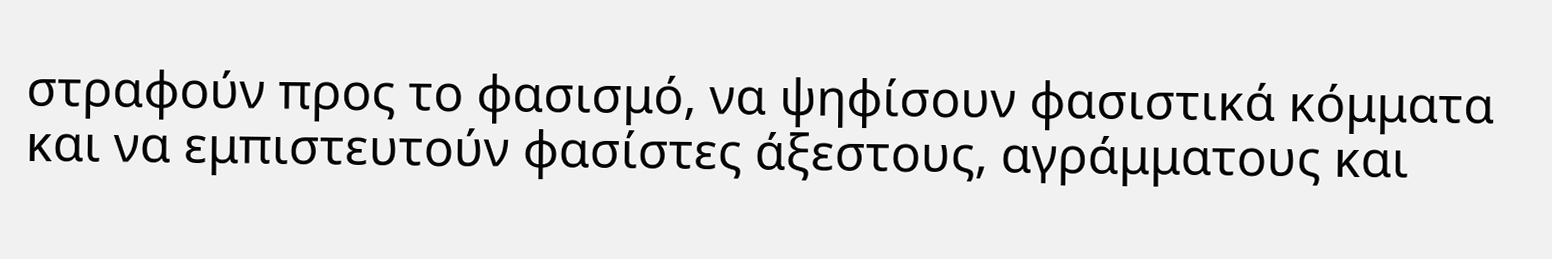στραφούν προς το φασισμό, να ψηφίσουν φασιστικά κόμματα και να εμπιστευτούν φασίστες άξεστους, αγράμματους και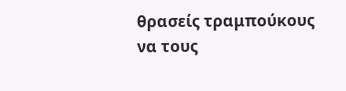θρασείς τραμπούκους να τους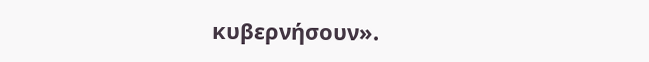κυβερνήσουν».